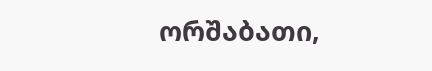ორშაბათი,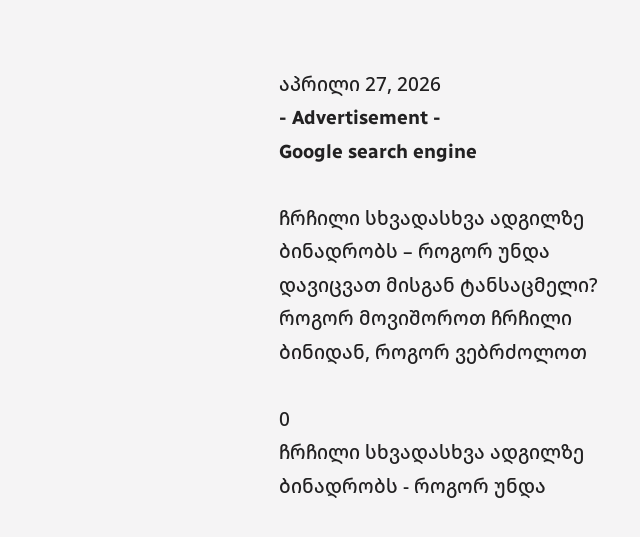აპრილი 27, 2026
- Advertisement -
Google search engine

ჩრჩილი სხვადასხვა ადგილზე ბინადრობს – როგორ უნდა დავიცვათ მისგან ტანსაცმელი? როგორ მოვიშოროთ ჩრჩილი ბინიდან, როგორ ვებრძოლოთ

0
ჩრჩილი სხვადასხვა ადგილზე ბინადრობს - როგორ უნდა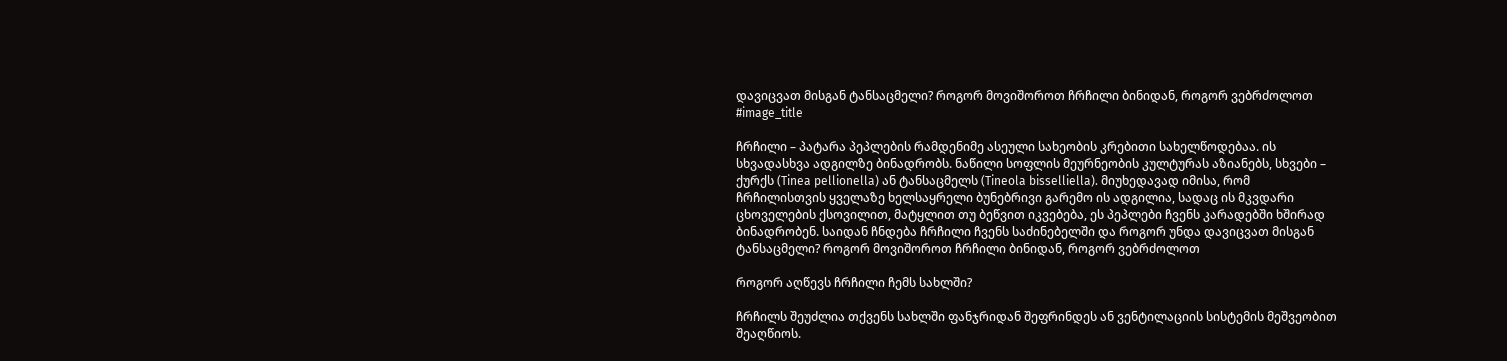დავიცვათ მისგან ტანსაცმელი? როგორ მოვიშოროთ ჩრჩილი ბინიდან, როგორ ვებრძოლოთ
#image_title

ჩრჩილი – პატარა პეპლების რამდენიმე ასეული სახეობის კრებითი სახელწოდებაა. ის სხვადასხვა ადგილზე ბინადრობს. ნაწილი სოფლის მეურნეობის კულტურას აზიანებს, სხვები – ქურქს (Tinea pellionella) ან ტანსაცმელს (Tineola bisselliella). მიუხედავად იმისა, რომ ჩრჩილისთვის ყველაზე ხელსაყრელი ბუნებრივი გარემო ის ადგილია, სადაც ის მკვდარი ცხოველების ქსოვილით, მატყლით თუ ბეწვით იკვებება, ეს პეპლები ჩვენს კარადებში ხშირად ბინადრობენ. საიდან ჩნდება ჩრჩილი ჩვენს საძინებელში და როგორ უნდა დავიცვათ მისგან ტანსაცმელი? როგორ მოვიშოროთ ჩრჩილი ბინიდან, როგორ ვებრძოლოთ

როგორ აღწევს ჩრჩილი ჩემს სახლში?

ჩრჩილს შეუძლია თქვენს სახლში ფანჯრიდან შეფრინდეს ან ვენტილაციის სისტემის მეშვეობით შეაღწიოს.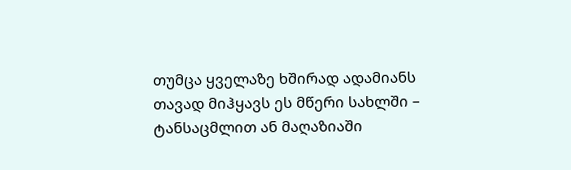თუმცა ყველაზე ხშირად ადამიანს თავად მიჰყავს ეს მწერი სახლში – ტანსაცმლით ან მაღაზიაში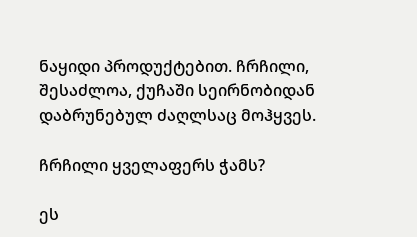ნაყიდი პროდუქტებით. ჩრჩილი, შესაძლოა, ქუჩაში სეირნობიდან დაბრუნებულ ძაღლსაც მოჰყვეს.

ჩრჩილი ყველაფერს ჭამს?

ეს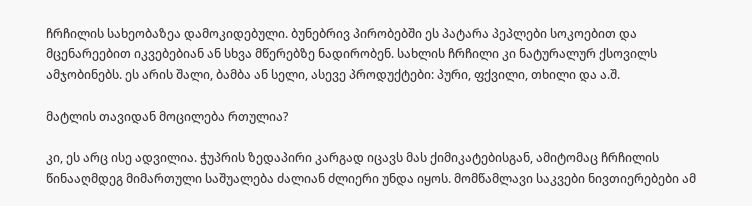ჩრჩილის სახეობაზეა დამოკიდებული. ბუნებრივ პირობებში ეს პატარა პეპლები სოკოებით და მცენარეებით იკვებებიან ან სხვა მწერებზე ნადირობენ. სახლის ჩრჩილი კი ნატურალურ ქსოვილს ამჯობინებს. ეს არის შალი, ბამბა ან სელი, ასევე პროდუქტები: პური, ფქვილი, თხილი და ა.შ.

მატლის თავიდან მოცილება რთულია?

კი, ეს არც ისე ადვილია. ჭუპრის ზედაპირი კარგად იცავს მას ქიმიკატებისგან, ამიტომაც ჩრჩილის წინააღმდეგ მიმართული საშუალება ძალიან ძლიერი უნდა იყოს. მომწამლავი საკვები ნივთიერებები ამ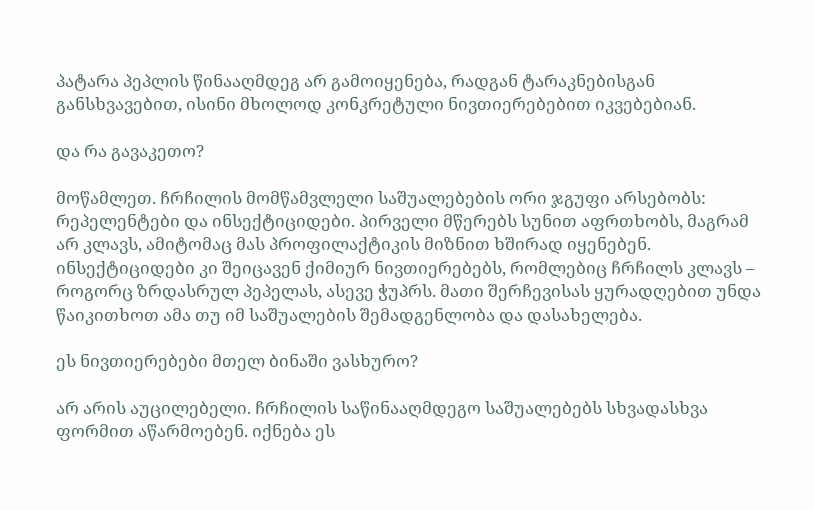პატარა პეპლის წინააღმდეგ არ გამოიყენება, რადგან ტარაკნებისგან განსხვავებით, ისინი მხოლოდ კონკრეტული ნივთიერებებით იკვებებიან.

და რა გავაკეთო?

მოწამლეთ. ჩრჩილის მომწამვლელი საშუალებების ორი ჯგუფი არსებობს: რეპელენტები და ინსექტიციდები. პირველი მწერებს სუნით აფრთხობს, მაგრამ არ კლავს, ამიტომაც მას პროფილაქტიკის მიზნით ხშირად იყენებენ. ინსექტიციდები კი შეიცავენ ქიმიურ ნივთიერებებს, რომლებიც ჩრჩილს კლავს – როგორც ზრდასრულ პეპელას, ასევე ჭუპრს. მათი შერჩევისას ყურადღებით უნდა წაიკითხოთ ამა თუ იმ საშუალების შემადგენლობა და დასახელება.

ეს ნივთიერებები მთელ ბინაში ვასხურო?

არ არის აუცილებელი. ჩრჩილის საწინააღმდეგო საშუალებებს სხვადასხვა ფორმით აწარმოებენ. იქნება ეს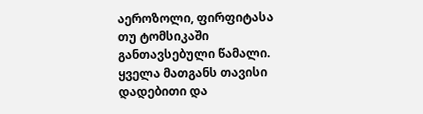აეროზოლი, ფირფიტასა თუ ტომსიკაში განთავსებული წამალი. ყველა მათგანს თავისი დადებითი და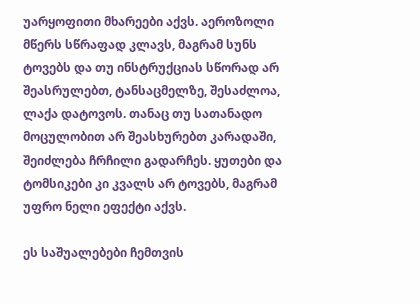უარყოფითი მხარეები აქვს. აეროზოლი მწერს სწრაფად კლავს, მაგრამ სუნს ტოვებს და თუ ინსტრუქციას სწორად არ შეასრულებთ, ტანსაცმელზე, შესაძლოა, ლაქა დატოვოს. თანაც თუ სათანადო მოცულობით არ შეასხურებთ კარადაში, შეიძლება ჩრჩილი გადარჩეს. ყუთები და ტომსიკები კი კვალს არ ტოვებს, მაგრამ უფრო ნელი ეფექტი აქვს.

ეს საშუალებები ჩემთვის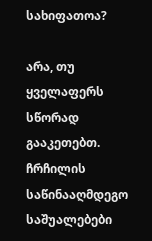სახიფათოა?

არა, თუ ყველაფერს სწორად გააკეთებთ. ჩრჩილის საწინააღმდეგო საშუალებები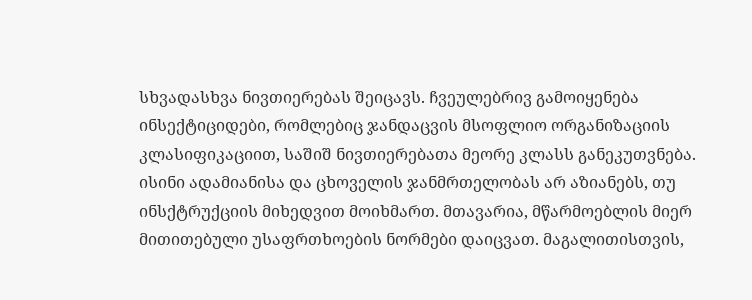სხვადასხვა ნივთიერებას შეიცავს. ჩვეულებრივ გამოიყენება ინსექტიციდები, რომლებიც ჯანდაცვის მსოფლიო ორგანიზაციის კლასიფიკაციით, საშიშ ნივთიერებათა მეორე კლასს განეკუთვნება. ისინი ადამიანისა და ცხოველის ჯანმრთელობას არ აზიანებს, თუ ინსქტრუქციის მიხედვით მოიხმართ. მთავარია, მწარმოებლის მიერ მითითებული უსაფრთხოების ნორმები დაიცვათ. მაგალითისთვის,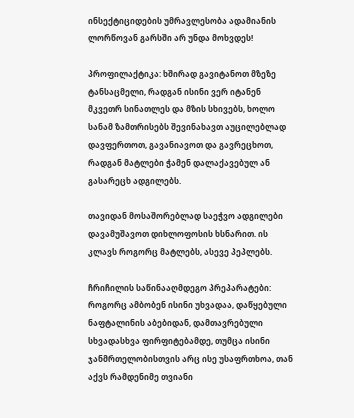ინსექტიციდების უმრავლესობა ადამიანის ლორწოვან გარსში არ უნდა მოხვდეს!

პროფილაქტიკა: ხშირად გავიტანოთ მზეზე ტანსაცმელი, რადგან ისინი ვერ იტანენ მკვეთრ სინათლეს და მზის სხივებს, ხოლო სანამ ზამთრისებს შევინახავთ აუცილებლად დავფერთოთ, გავანიავოთ და გავრეცხოთ, რადგან მატლები ჭამენ დალაქავებულ ან გასარეცხ ადგილებს.

თავიდან მოსაშორებლად საეჭვო ადგილები დავამუშავოთ დიხლოფოსის ხსნარით. ის კლავს როგორც მატლებს, ასევე პეპლებს.

ჩრიჩილის საწინააღმდეგო პრეპარატები: როგორც ამბობენ ისინი უხვადაა, დაწყებული ნაფტალინის აბებიდან, დამთავრებული სხვადასხვა ფირფიტებამდე, თუმცა ისინი ჯანმრთელობისთვის არც ისე უსაფრთხოა, თან აქვს რამდენიმე თვიანი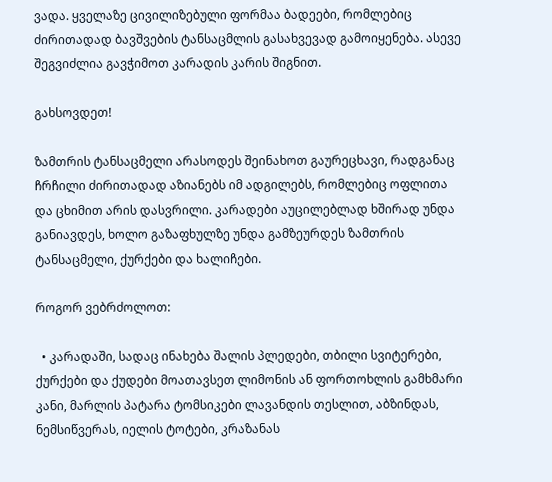ვადა. ყველაზე ცივილიზებული ფორმაა ბადეები, რომლებიც ძირითადად ბავშვების ტანსაცმლის გასახვევად გამოიყენება. ასევე შეგვიძლია გავჭიმოთ კარადის კარის შიგნით.

გახსოვდეთ!

ზამთრის ტანსაცმელი არასოდეს შეინახოთ გაურეცხავი, რადგანაც ჩრჩილი ძირითადად აზიანებს იმ ადგილებს, რომლებიც ოფლითა და ცხიმით არის დასვრილი. კარადები აუცილებლად ხშირად უნდა განიავდეს, ხოლო გაზაფხულზე უნდა გამზეურდეს ზამთრის ტანსაცმელი, ქურქები და ხალიჩები.

როგორ ვებრძოლოთ:

  • კარადაში, სადაც ინახება შალის პლედები, თბილი სვიტერები, ქურქები და ქუდები მოათავსეთ ლიმონის ან ფორთოხლის გამხმარი კანი, მარლის პატარა ტომსიკები ლავანდის თესლით, აბზინდას, ნემსიწვერას, იელის ტოტები, კრაზანას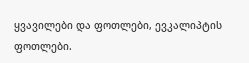ყვავილები და ფოთლები, ევკალიპტის ფოთლები.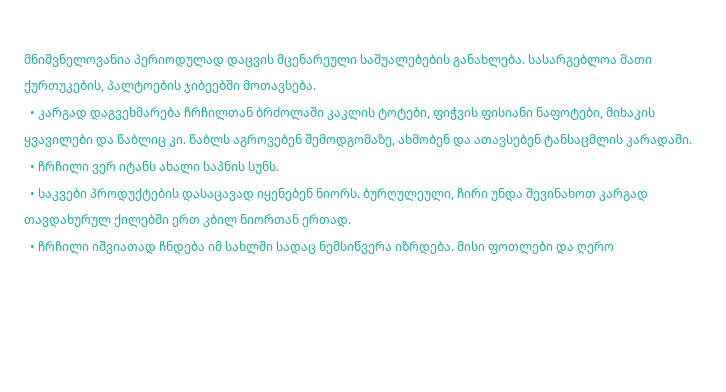მნიშვნელოვანია პერიოდულად დაცვის მცენარეული საშუალებების განახლება. სასარგებლოა მათი ქურთუკების, პალტოების ჯიბეებში მოთავსება.
  • კარგად დაგვეხმარება ჩრჩილთან ბრძოლაში კაკლის ტოტები, ფიჭვის ფისიანი ნაფოტები, მიხაკის ყვავილები და წაბლიც კი. წაბლს აგროვებენ შემოდგომაზე, ახმობენ და ათავსებენ ტანსაცმლის კარადაში.
  • ჩრჩილი ვერ იტანს ახალი საპნის სუნს.
  • საკვები პროდუქტების დასაცავად იყენებენ ნიორს. ბურღულეული, ჩირი უნდა შევინახოთ კარგად თავდახურულ ქილებში ერთ კბილ ნიორთან ერთად.
  • ჩრჩილი იშვიათად ჩნდება იმ სახლში სადაც ნემსიწვერა იზრდება. მისი ფოთლები და ღერო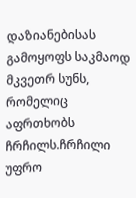დაზიანებისას გამოყოფს საკმაოდ მკვეთრ სუნს, რომელიც აფრთხობს ჩრჩილს.ჩრჩილი უფრო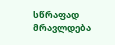სწრაფად მრავლდება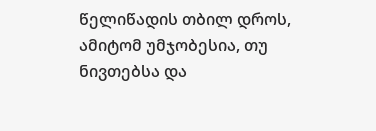წელიწადის თბილ დროს, ამიტომ უმჯობესია, თუ ნივთებსა და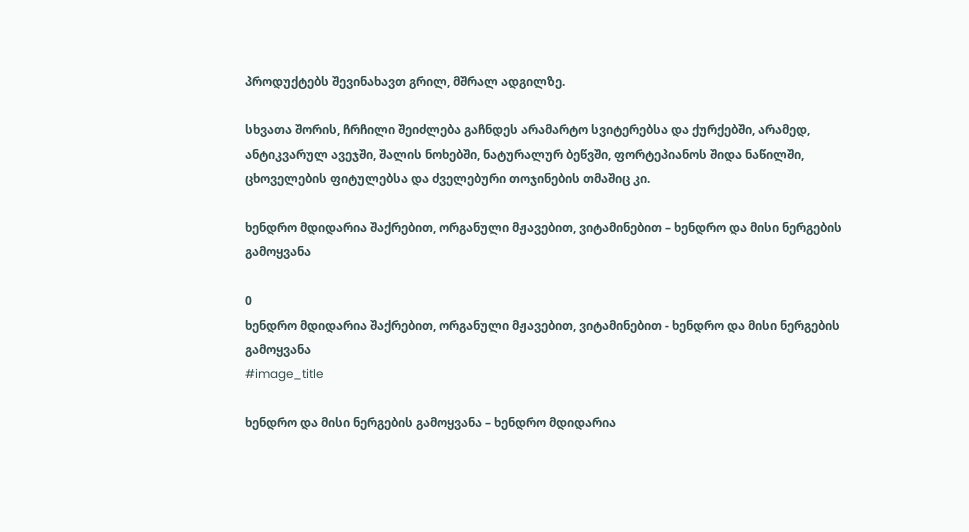პროდუქტებს შევინახავთ გრილ, მშრალ ადგილზე.

სხვათა შორის, ჩრჩილი შეიძლება გაჩნდეს არამარტო სვიტერებსა და ქურქებში, არამედ, ანტიკვარულ ავეჯში, შალის ნოხებში, ნატურალურ ბეწვში, ფორტეპიანოს შიდა ნაწილში, ცხოველების ფიტულებსა და ძველებური თოჯინების თმაშიც კი.

ხენდრო მდიდარია შაქრებით, ორგანული მჟავებით, ვიტამინებით – ხენდრო და მისი ნერგების გამოყვანა

0
ხენდრო მდიდარია შაქრებით, ორგანული მჟავებით, ვიტამინებით - ხენდრო და მისი ნერგების გამოყვანა
#image_title

ხენდრო და მისი ნერგების გამოყვანა – ხენდრო მდიდარია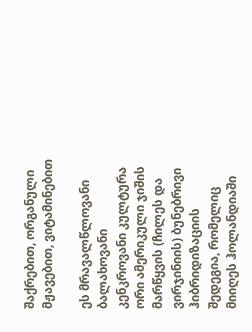შაქრებით, ორგანული მჟავებით, ვიტამინებით

ეს მრავალწლოვანი ბალახოვანი კენკროვანი კულტურა ორი ამერიკული ჯიშის მარწყვის (ჩილეს და ვირჯინიის) ბუნებრივი ჰიბრიდიზაციის შედეგია, რომელიც მიიღეს ჰოლანდიაში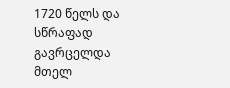1720 წელს და სწრაფად გავრცელდა მთელ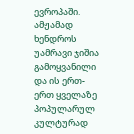ევროპაში. ამჟამად ხენდროს უამრავი ჯიშია გამოყვანილი და ის ერთ-ერთ ყველაზე პოპულარულ კულტურად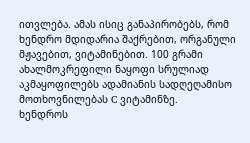ითვლება. ამას ისიც განაპირობებს, რომ ხენდრო მდიდარია შაქრებით, ორგანული მჟავებით, ვიტამინებით. 100 გრამი ახალმოკრეფილი ნაყოფი სრულიად აკმაყოფილებს ადამიანის სადღეღამისო მოთხოვნილებას C ვიტამინზე.
ხენდროს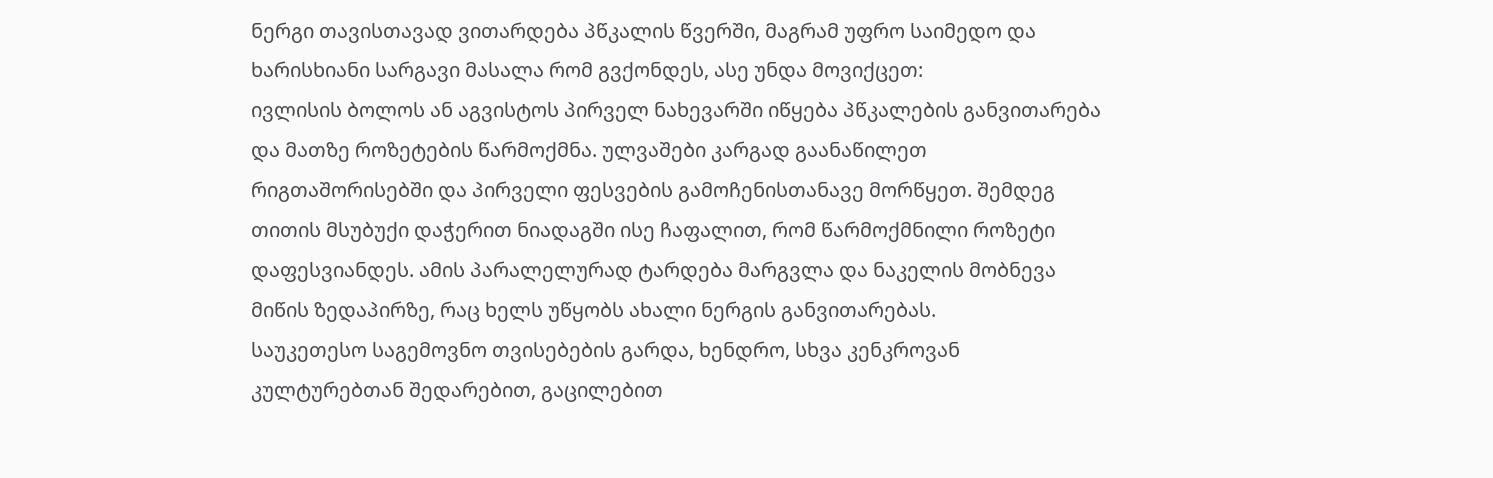ნერგი თავისთავად ვითარდება პწკალის წვერში, მაგრამ უფრო საიმედო და ხარისხიანი სარგავი მასალა რომ გვქონდეს, ასე უნდა მოვიქცეთ:
ივლისის ბოლოს ან აგვისტოს პირველ ნახევარში იწყება პწკალების განვითარება და მათზე როზეტების წარმოქმნა. ულვაშები კარგად გაანაწილეთ რიგთაშორისებში და პირველი ფესვების გამოჩენისთანავე მორწყეთ. შემდეგ თითის მსუბუქი დაჭერით ნიადაგში ისე ჩაფალით, რომ წარმოქმნილი როზეტი დაფესვიანდეს. ამის პარალელურად ტარდება მარგვლა და ნაკელის მობნევა მიწის ზედაპირზე, რაც ხელს უწყობს ახალი ნერგის განვითარებას.
საუკეთესო საგემოვნო თვისებების გარდა, ხენდრო, სხვა კენკროვან კულტურებთან შედარებით, გაცილებით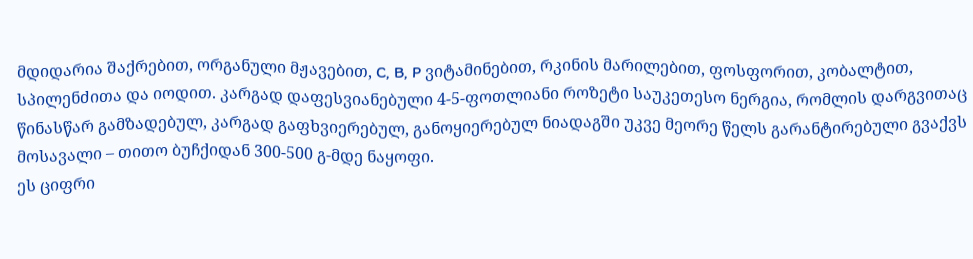მდიდარია შაქრებით, ორგანული მჟავებით, C, B, P ვიტამინებით, რკინის მარილებით, ფოსფორით, კობალტით, სპილენძითა და იოდით. კარგად დაფესვიანებული 4-5-ფოთლიანი როზეტი საუკეთესო ნერგია, რომლის დარგვითაც წინასწარ გამზადებულ, კარგად გაფხვიერებულ, განოყიერებულ ნიადაგში უკვე მეორე წელს გარანტირებული გვაქვს მოსავალი – თითო ბუჩქიდან 300-500 გ-მდე ნაყოფი.
ეს ციფრი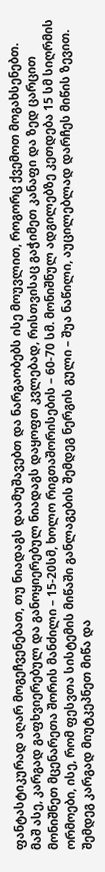ფანტასტიკურად აღარ მოგეჩვენებათ, თუ ნიადაგს დაამუშავებთ და ნარგაობებს ისე მოუვლით, როგორც ქვემოთ მოგახსენებთ.
მაშ ასე, კარგად გაფხვიერებულ და განოყიერებულ ნიადაგს დაყოფთ კვლებად, რისთვისაც გაჭიმეთ კანაფი და ზედ ცარცით მონიშნეთ მცენარეთა შორის მანძილი – 15-20სმ, ხოლო რიგთაშორისების – 60-70 სმ. მონიშნულ ადგილებზე კეთდება 15 სმ სიღრმის ორმოები, ისე, რომ ფესვთა სისტემის მიწაში განლაგების შემდეგ ნერგის გული – შუა ნაწილი, აუცილებლად დარჩეს მიწის ზევით. შემდეგ კარგად მიუტკეპნეთ მიწა და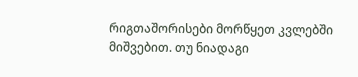რიგთაშორისები მორწყეთ კვლებში მიშვებით. თუ ნიადაგი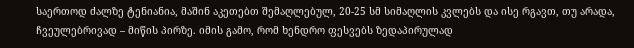საერთოდ ძალზე ტენიანია, მაშინ აკეთებთ შემაღლებულ, 20-25 სმ სიმაღლის კვლებს და ისე რგავთ, თუ არადა, ჩვეულებრივად – მიწის პირზე. იმის გამო, რომ ხენდრო ფესვებს ზედაპირულად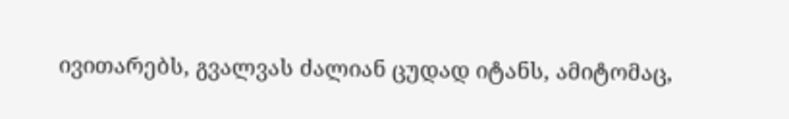ივითარებს, გვალვას ძალიან ცუდად იტანს, ამიტომაც,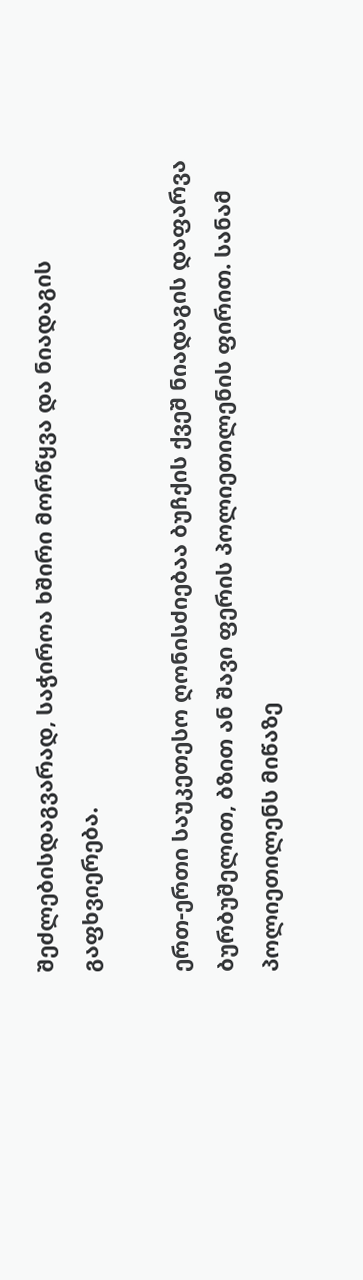შეძლებისდაგვარად, საჭიროა ხშირი მორწყვა და ნიადაგის გაფხვიერება.

ერთ-ერთი საუკეთესო ღონისძიებაა ბუჩქის ქვეშ ნიადაგის დაფარვა ბურბუშელით, ბზით ან შავი ფერის პოლიეთილენის ფირით. სანამ პოლიეთილენს მიწაზე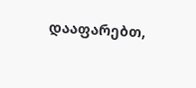დააფარებთ,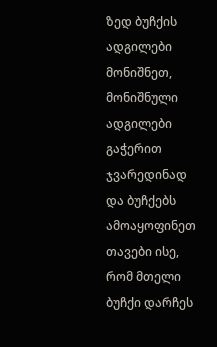ზედ ბუჩქის ადგილები მონიშნეთ, მონიშნული ადგილები გაჭერით ჯვარედინად და ბუჩქებს ამოაყოფინეთ თავები ისე, რომ მთელი ბუჩქი დარჩეს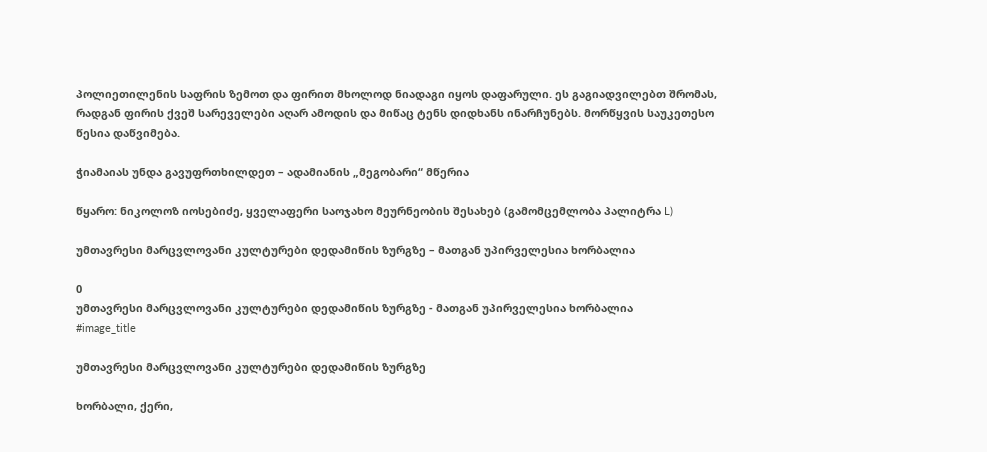პოლიეთილენის საფრის ზემოთ და ფირით მხოლოდ ნიადაგი იყოს დაფარული. ეს გაგიადვილებთ შრომას, რადგან ფირის ქვეშ სარეველები აღარ ამოდის და მიწაც ტენს დიდხანს ინარჩუნებს. მორწყვის საუკეთესო წესია დაწვიმება.

ჭიამაიას უნდა გავუფრთხილდეთ – ადამიანის „მეგობარი“ მწერია

წყარო: ნიკოლოზ იოსებიძე, ყველაფერი საოჯახო მეურნეობის შესახებ (გამომცემლობა პალიტრა L)

უმთავრესი მარცვლოვანი კულტურები დედამიწის ზურგზე – მათგან უპირველესია ხორბალია

0
უმთავრესი მარცვლოვანი კულტურები დედამიწის ზურგზე - მათგან უპირველესია ხორბალია
#image_title

უმთავრესი მარცვლოვანი კულტურები დედამიწის ზურგზე

ხორბალი, ქერი,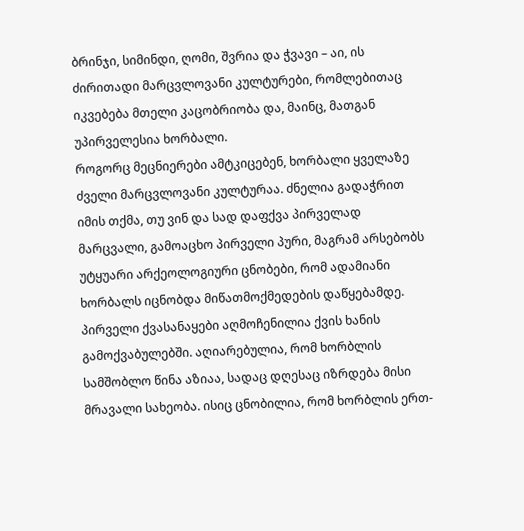ბრინჯი, სიმინდი, ღომი, შვრია და ჭვავი – აი, ის ძირითადი მარცვლოვანი კულტურები, რომლებითაც იკვებება მთელი კაცობრიობა და, მაინც, მათგან უპირველესია ხორბალი.
როგორც მეცნიერები ამტკიცებენ, ხორბალი ყველაზე ძველი მარცვლოვანი კულტურაა. ძნელია გადაჭრით იმის თქმა, თუ ვინ და სად დაფქვა პირველად მარცვალი, გამოაცხო პირველი პური, მაგრამ არსებობს უტყუარი არქეოლოგიური ცნობები, რომ ადამიანი ხორბალს იცნობდა მიწათმოქმედების დაწყებამდე. პირველი ქვასანაყები აღმოჩენილია ქვის ხანის გამოქვაბულებში. აღიარებულია, რომ ხორბლის სამშობლო წინა აზიაა, სადაც დღესაც იზრდება მისი მრავალი სახეობა. ისიც ცნობილია, რომ ხორბლის ერთ-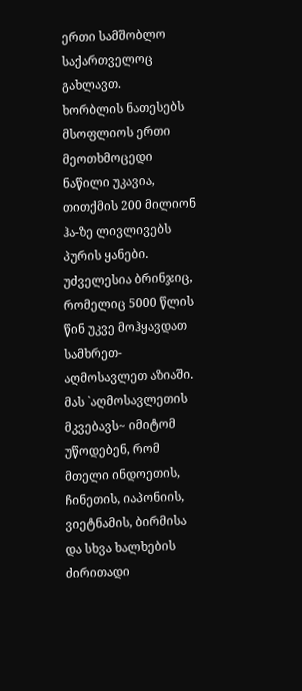ერთი სამშობლო საქართველოც გახლავთ.
ხორბლის ნათესებს მსოფლიოს ერთი მეოთხმოცედი ნაწილი უკავია, თითქმის 200 მილიონ ჰა-ზე ლივლივებს პურის ყანები.
უძველესია ბრინჯიც, რომელიც 5000 წლის წინ უკვე მოჰყავდათ სამხრეთ-აღმოსავლეთ აზიაში. მას `აღმოსავლეთის მკვებავს~ იმიტომ უწოდებენ, რომ მთელი ინდოეთის, ჩინეთის, იაპონიის, ვიეტნამის, ბირმისა და სხვა ხალხების ძირითადი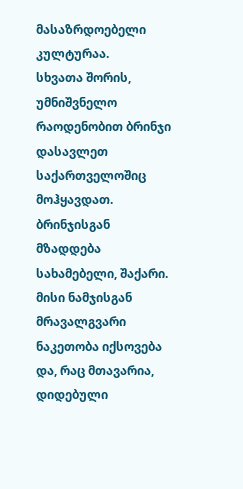მასაზრდოებელი კულტურაა.
სხვათა შორის, უმნიშვნელო რაოდენობით ბრინჯი დასავლეთ საქართველოშიც მოჰყავდათ. ბრინჯისგან მზადდება სახამებელი, შაქარი. მისი ნამჯისგან მრავალგვარი ნაკეთობა იქსოვება და, რაც მთავარია, დიდებული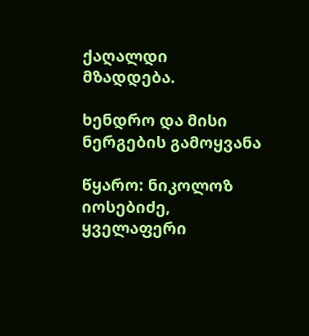ქაღალდი მზადდება.

ხენდრო და მისი ნერგების გამოყვანა

წყარო: ნიკოლოზ იოსებიძე, ყველაფერი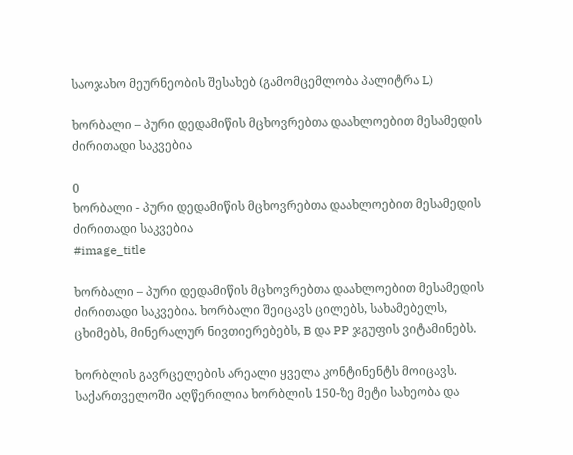საოჯახო მეურნეობის შესახებ (გამომცემლობა პალიტრა L)

ხორბალი – პური დედამიწის მცხოვრებთა დაახლოებით მესამედის ძირითადი საკვებია

0
ხორბალი - პური დედამიწის მცხოვრებთა დაახლოებით მესამედის ძირითადი საკვებია
#image_title

ხორბალი – პური დედამიწის მცხოვრებთა დაახლოებით მესამედის ძირითადი საკვებია. ხორბალი შეიცავს ცილებს, სახამებელს, ცხიმებს, მინერალურ ნივთიერებებს, B და PP ჯგუფის ვიტამინებს.

ხორბლის გავრცელების არეალი ყველა კონტინენტს მოიცავს. საქართველოში აღწერილია ხორბლის 150-ზე მეტი სახეობა და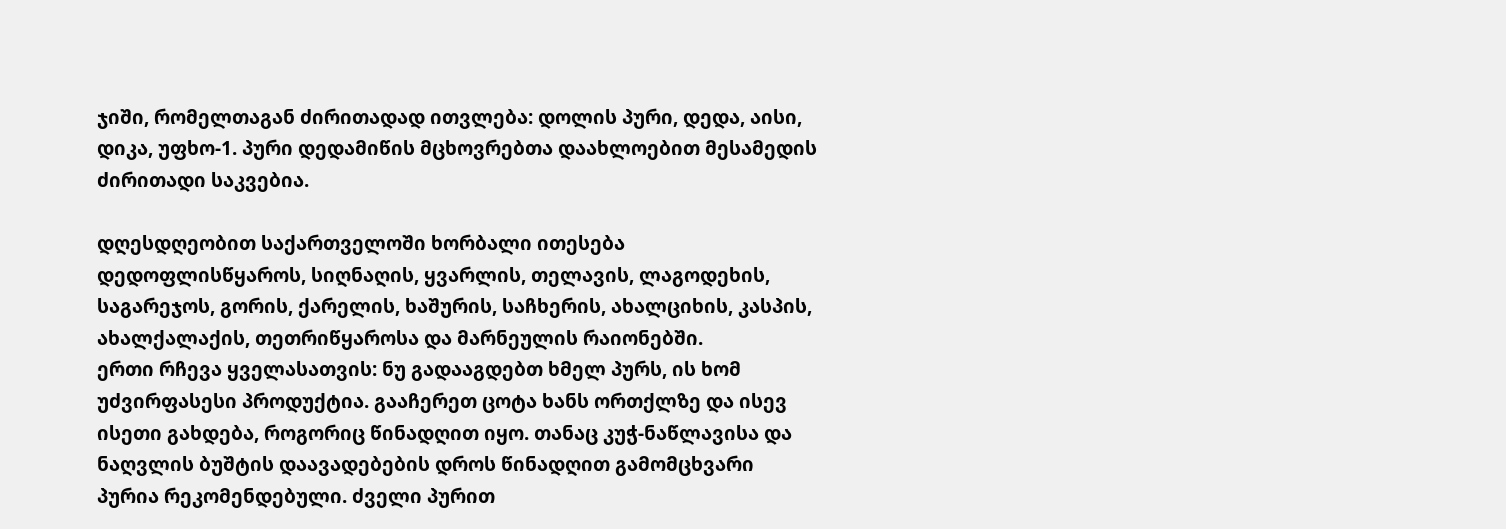ჯიში, რომელთაგან ძირითადად ითვლება: დოლის პური, დედა, აისი, დიკა, უფხო-1. პური დედამიწის მცხოვრებთა დაახლოებით მესამედის ძირითადი საკვებია.

დღესდღეობით საქართველოში ხორბალი ითესება დედოფლისწყაროს, სიღნაღის, ყვარლის, თელავის, ლაგოდეხის, საგარეჯოს, გორის, ქარელის, ხაშურის, საჩხერის, ახალციხის, კასპის, ახალქალაქის, თეთრიწყაროსა და მარნეულის რაიონებში.
ერთი რჩევა ყველასათვის: ნუ გადააგდებთ ხმელ პურს, ის ხომ უძვირფასესი პროდუქტია. გააჩერეთ ცოტა ხანს ორთქლზე და ისევ ისეთი გახდება, როგორიც წინადღით იყო. თანაც კუჭ-ნაწლავისა და ნაღვლის ბუშტის დაავადებების დროს წინადღით გამომცხვარი პურია რეკომენდებული. ძველი პურით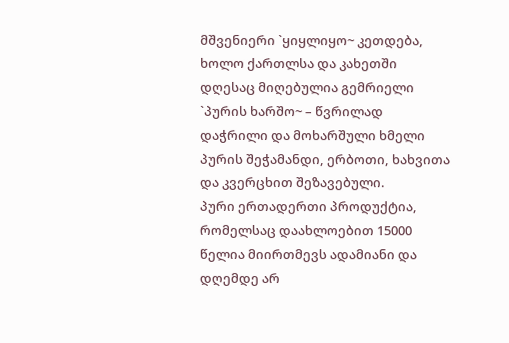მშვენიერი `ყიყლიყო~ კეთდება, ხოლო ქართლსა და კახეთში დღესაც მიღებულია გემრიელი `პურის ხარშო~ – წვრილად დაჭრილი და მოხარშული ხმელი პურის შეჭამანდი, ერბოთი, ხახვითა და კვერცხით შეზავებული.
პური ერთადერთი პროდუქტია, რომელსაც დაახლოებით 15000 წელია მიირთმევს ადამიანი და დღემდე არ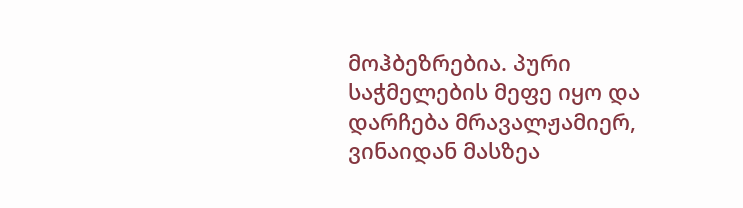მოჰბეზრებია. პური საჭმელების მეფე იყო და დარჩება მრავალჟამიერ, ვინაიდან მასზეა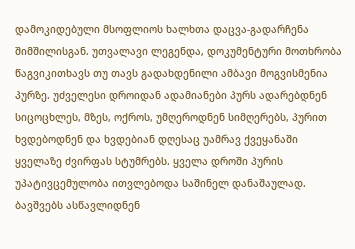დამოკიდებული მსოფლიოს ხალხთა დაცვა-გადარჩენა შიმშილისგან. უთვალავი ლეგენდა, დოკუმენტური მოთხრობა წაგვიკითხავს თუ თავს გადახდენილი ამბავი მოგვისმენია პურზე. უძველესი დროიდან ადამიანები პურს ადარებდნენ სიცოცხლეს, მზეს, ოქროს, უმღეროდნენ სიმღერებს, პურით ხვდებოდნენ და ხვდებიან დღესაც უამრავ ქვეყანაში ყველაზე ძვირფას სტუმრებს. ყველა დროში პურის უპატივცემულობა ითვლებოდა საშინელ დანაშაულად. ბავშვებს ასწავლიდნენ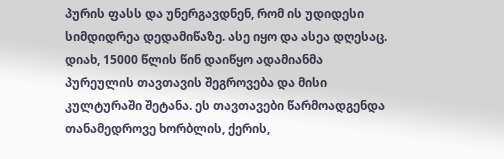პურის ფასს და უნერგავდნენ, რომ ის უდიდესი სიმდიდრეა დედამიწაზე. ასე იყო და ასეა დღესაც. დიახ, 15000 წლის წინ დაიწყო ადამიანმა პურეულის თავთავის შეგროვება და მისი კულტურაში შეტანა. ეს თავთავები წარმოადგენდა თანამედროვე ხორბლის, ქერის,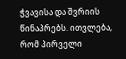ჭვავისა და შვრიის წინაპრებს. ითვლება, რომ პირველი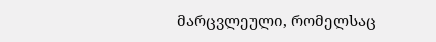მარცვლეული, რომელსაც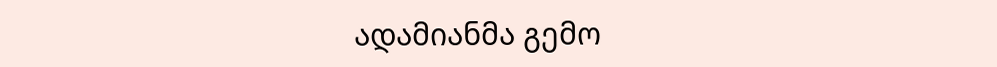ადამიანმა გემო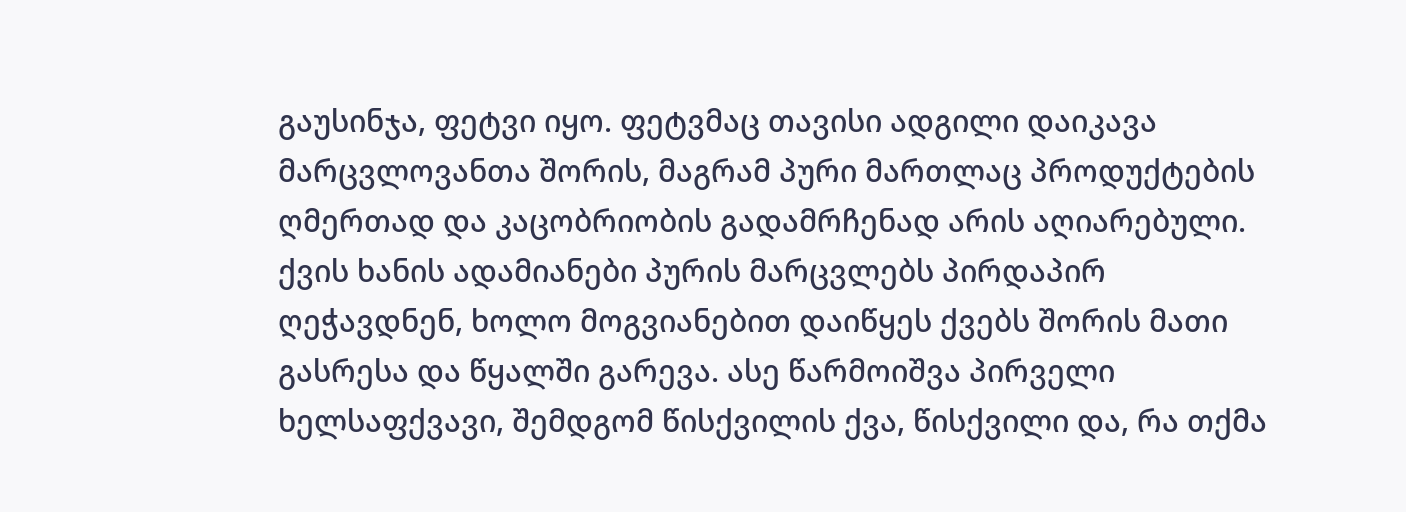გაუსინჯა, ფეტვი იყო. ფეტვმაც თავისი ადგილი დაიკავა მარცვლოვანთა შორის, მაგრამ პური მართლაც პროდუქტების ღმერთად და კაცობრიობის გადამრჩენად არის აღიარებული.
ქვის ხანის ადამიანები პურის მარცვლებს პირდაპირ ღეჭავდნენ, ხოლო მოგვიანებით დაიწყეს ქვებს შორის მათი გასრესა და წყალში გარევა. ასე წარმოიშვა პირველი ხელსაფქვავი, შემდგომ წისქვილის ქვა, წისქვილი და, რა თქმა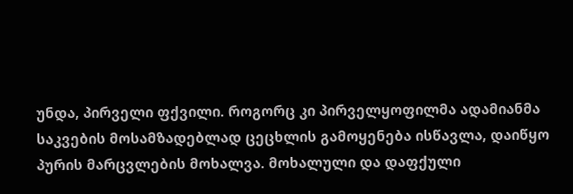უნდა, პირველი ფქვილი. როგორც კი პირველყოფილმა ადამიანმა საკვების მოსამზადებლად ცეცხლის გამოყენება ისწავლა, დაიწყო პურის მარცვლების მოხალვა. მოხალული და დაფქული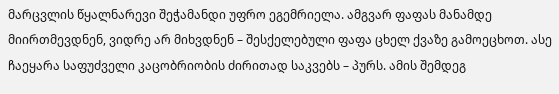მარცვლის წყალნარევი შეჭამანდი უფრო ეგემრიელა. ამგვარ ფაფას მანამდე მიირთმევდნენ, ვიდრე არ მიხვდნენ – შესქელებული ფაფა ცხელ ქვაზე გამოეცხოთ. ასე ჩაეყარა საფუძველი კაცობრიობის ძირითად საკვებს – პურს. ამის შემდეგ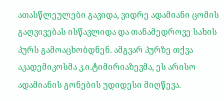ათასწლეულები გავიდა, ვიდრე ადამიანი ცომის გაღვივებას ისწავლიდა და თანამედროვე სახის პურს გამოაცხობდნენ. ამგვარ პურზე თქვა აკადემიკოსმა კ.ი.ტიმირიაზევმა, ეს არისო ადამიანის გონების უდიდესი მიღწევა.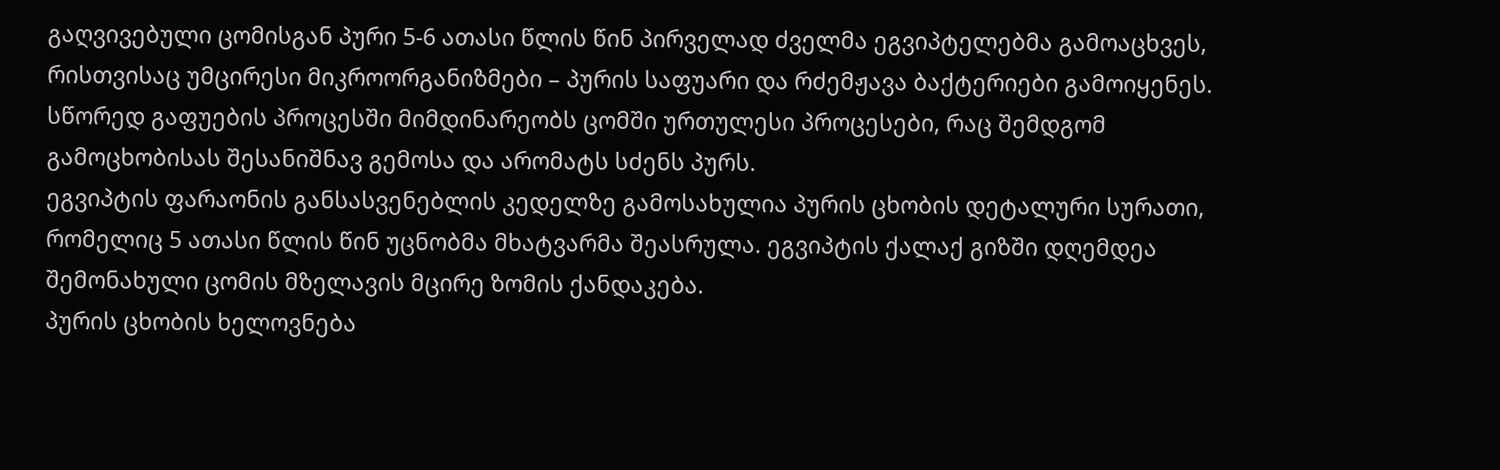გაღვივებული ცომისგან პური 5-6 ათასი წლის წინ პირველად ძველმა ეგვიპტელებმა გამოაცხვეს, რისთვისაც უმცირესი მიკროორგანიზმები – პურის საფუარი და რძემჟავა ბაქტერიები გამოიყენეს. სწორედ გაფუების პროცესში მიმდინარეობს ცომში ურთულესი პროცესები, რაც შემდგომ გამოცხობისას შესანიშნავ გემოსა და არომატს სძენს პურს.
ეგვიპტის ფარაონის განსასვენებლის კედელზე გამოსახულია პურის ცხობის დეტალური სურათი, რომელიც 5 ათასი წლის წინ უცნობმა მხატვარმა შეასრულა. ეგვიპტის ქალაქ გიზში დღემდეა შემონახული ცომის მზელავის მცირე ზომის ქანდაკება.
პურის ცხობის ხელოვნება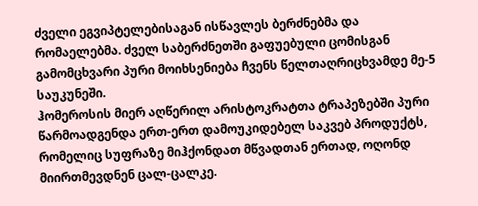ძველი ეგვიპტელებისაგან ისწავლეს ბერძნებმა და რომაელებმა. ძველ საბერძნეთში გაფუებული ცომისგან გამომცხვარი პური მოიხსენიება ჩვენს წელთაღრიცხვამდე მე-5 საუკუნეში.
ჰომეროსის მიერ აღწერილ არისტოკრატთა ტრაპეზებში პური წარმოადგენდა ერთ-ერთ დამოუკიდებელ საკვებ პროდუქტს, რომელიც სუფრაზე მიჰქონდათ მწვადთან ერთად, ოღონდ მიირთმევდნენ ცალ-ცალკე.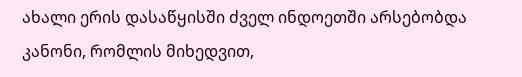ახალი ერის დასაწყისში ძველ ინდოეთში არსებობდა კანონი, რომლის მიხედვით,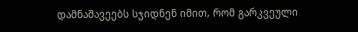დამნაშავეებს სჯიდნენ იმით, რომ გარკვეული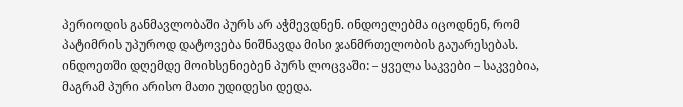პერიოდის განმავლობაში პურს არ აჭმევდნენ. ინდოელებმა იცოდნენ, რომ პატიმრის უპუროდ დატოვება ნიშნავდა მისი ჯანმრთელობის გაუარესებას. ინდოეთში დღემდე მოიხსენიებენ პურს ლოცვაში: – ყველა საკვები – საკვებია, მაგრამ პური არისო მათი უდიდესი დედა.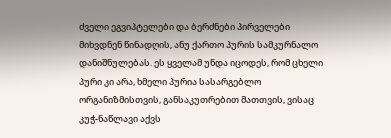ძველი ეგვიპტელები და ბერძნები პირველები მიხვდნენ წინადღის, ანუ ქართო პურის სამკურნალო დანიშნულებას. ეს ყველამ უნდა იცოდეს, რომ ცხელი პური კი არა, ხმელი პურია სასარგებლო ორგანიზმისთვის, განსაკუთრებით მათთვის, ვისაც კუჭ-ნაწლავი აქვს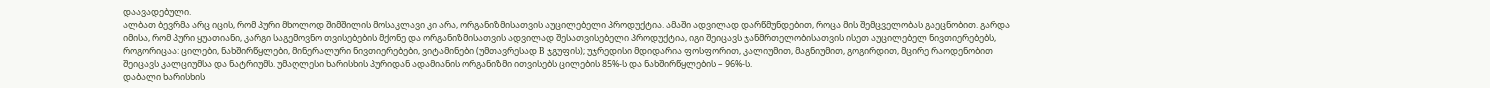დაავადებული.
ალბათ ბევრმა არც იცის, რომ პური მხოლოდ შიმშილის მოსაკლავი კი არა, ორგანიზმისათვის აუცილებელი პროდუქტია. ამაში ადვილად დარწმუნდებით, როცა მის შემცველობას გაეცნობით. გარდა იმისა, რომ პური ყუათიანი, კარგი საგემოვნო თვისებების მქონე და ორგანიზმისათვის ადვილად შესათვისებელი პროდუქტია, იგი შეიცავს ჯანმრთელობისათვის ისეთ აუცილებელ ნივთიერებებს, როგორიცაა: ცილები, ნახშირწყლები, მინერალური ნივთიერებები, ვიტამინები (უმთავრესად B ჯგუფის); უჯრედისი მდიდარია ფოსფორით, კალიუმით, მაგნიუმით, გოგირდით, მცირე რაოდენობით შეიცავს კალციუმსა და ნატრიუმს. უმაღლესი ხარისხის პურიდან ადამიანის ორგანიზმი ითვისებს ცილების 85%-ს და ნახშირწყლების – 96%-ს.
დაბალი ხარისხის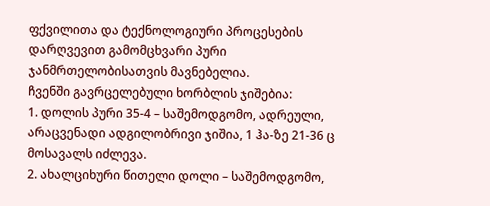ფქვილითა და ტექნოლოგიური პროცესების დარღვევით გამომცხვარი პური ჯანმრთელობისათვის მავნებელია.
ჩვენში გავრცელებული ხორბლის ჯიშებია:
1. დოლის პური 35-4 – საშემოდგომო, ადრეული, არაცვენადი ადგილობრივი ჯიშია, 1 ჰა-ზე 21-36 ც მოსავალს იძლევა.
2. ახალციხური წითელი დოლი – საშემოდგომო,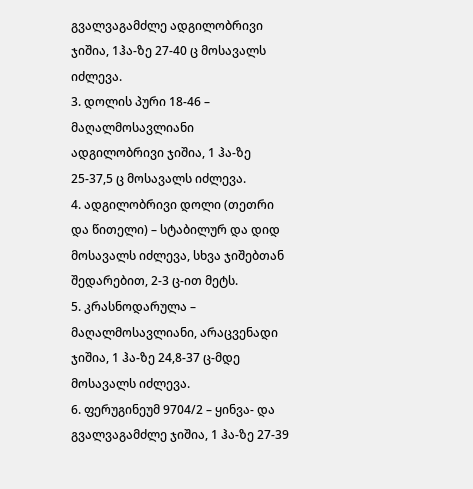გვალვაგამძლე ადგილობრივი ჯიშია, 1ჰა-ზე 27-40 ც მოსავალს იძლევა.
3. დოლის პური 18-46 – მაღალმოსავლიანი ადგილობრივი ჯიშია, 1 ჰა-ზე 25-37,5 ც მოსავალს იძლევა.
4. ადგილობრივი დოლი (თეთრი და წითელი) – სტაბილურ და დიდ მოსავალს იძლევა, სხვა ჯიშებთან შედარებით, 2-3 ც-ით მეტს.
5. კრასნოდარულა – მაღალმოსავლიანი, არაცვენადი ჯიშია, 1 ჰა-ზე 24,8-37 ც-მდე მოსავალს იძლევა.
6. ფერუგინეუმ 9704/2 – ყინვა- და გვალვაგამძლე ჯიშია, 1 ჰა-ზე 27-39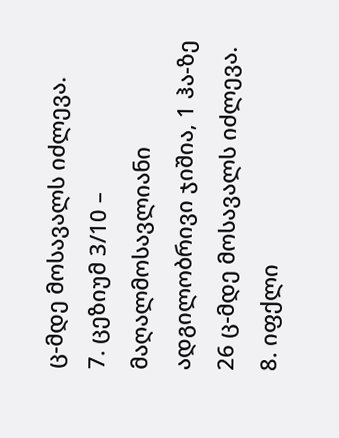ც-მდე მოსავალს იძლევა.
7. ცეზიუმ 3/10 – მაღალმოსავლიანი ადგილობრივი ჯიშია, 1 ჰა-ზე 26 ც-მდე მოსავალს იძლევა.
8. იფქლი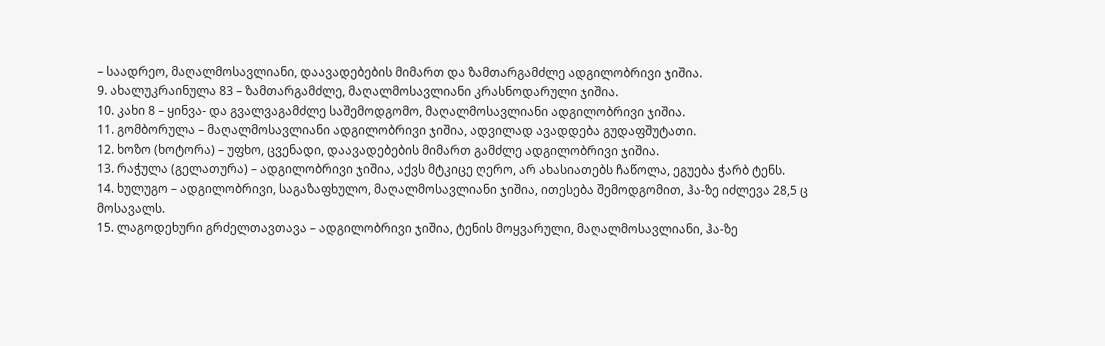– საადრეო, მაღალმოსავლიანი, დაავადებების მიმართ და ზამთარგამძლე ადგილობრივი ჯიშია.
9. ახალუკრაინულა 83 – ზამთარგამძლე, მაღალმოსავლიანი კრასნოდარული ჯიშია.
10. კახი 8 – ყინვა- და გვალვაგამძლე საშემოდგომო, მაღალმოსავლიანი ადგილობრივი ჯიშია.
11. გომბორულა – მაღალმოსავლიანი ადგილობრივი ჯიშია, ადვილად ავადდება გუდაფშუტათი.
12. ხოზო (ხოტორა) – უფხო, ცვენადი, დაავადებების მიმართ გამძლე ადგილობრივი ჯიშია.
13. რაჭულა (გელათურა) – ადგილობრივი ჯიშია, აქვს მტკიცე ღერო, არ ახასიათებს ჩაწოლა, ეგუება ჭარბ ტენს.
14. ხულუგო – ადგილობრივი, საგაზაფხულო, მაღალმოსავლიანი ჯიშია, ითესება შემოდგომით, ჰა-ზე იძლევა 28,5 ც მოსავალს.
15. ლაგოდეხური გრძელთავთავა – ადგილობრივი ჯიშია, ტენის მოყვარული, მაღალმოსავლიანი, ჰა-ზე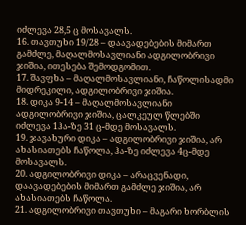იძლევა 28,5 ც მოსავალს.
16. თავთუხი 19/28 – დაავადებების მიმართ გამძლე, მაღალმოსავლიანი ადგილობრივი ჯიშია, ითესება შემოდგომით.
17. შავფხა – მაღალმოსავლიანი, ჩაწოლისადმი მიდრეკილი, ადგილობრივი ჯიშია.
18. დიკა 9-14 – მაღალმოსავლიანი ადგილობრივი ჯიშია, ცალკეულ წლებში იძლევა 1ჰა-ზე 31 ც-მდე მოსავალს.
19. ჯავახური დიკა – ადგილობრივი ჯიშია, არ ახასიათებს ჩაწოლა, ჰა-ზე იძლევა 4ც-მდე მოსავალს.
20. ადგილობრივი დიკა – არაცვენადი, დაავადებების მიმართ გამძლე ჯიშია, არ ახასიათებს ჩაწოლა.
21. ადგილობრივი თავთუხი – მაგარი ხორბლის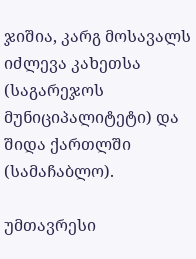ჯიშია, კარგ მოსავალს იძლევა კახეთსა (საგარეჯოს მუნიციპალიტეტი) და შიდა ქართლში (სამაჩაბლო).

უმთავრესი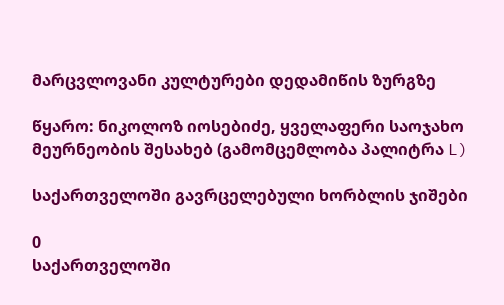მარცვლოვანი კულტურები დედამიწის ზურგზე

წყარო: ნიკოლოზ იოსებიძე, ყველაფერი საოჯახო მეურნეობის შესახებ (გამომცემლობა პალიტრა L)

საქართველოში გავრცელებული ხორბლის ჯიშები

0
საქართველოში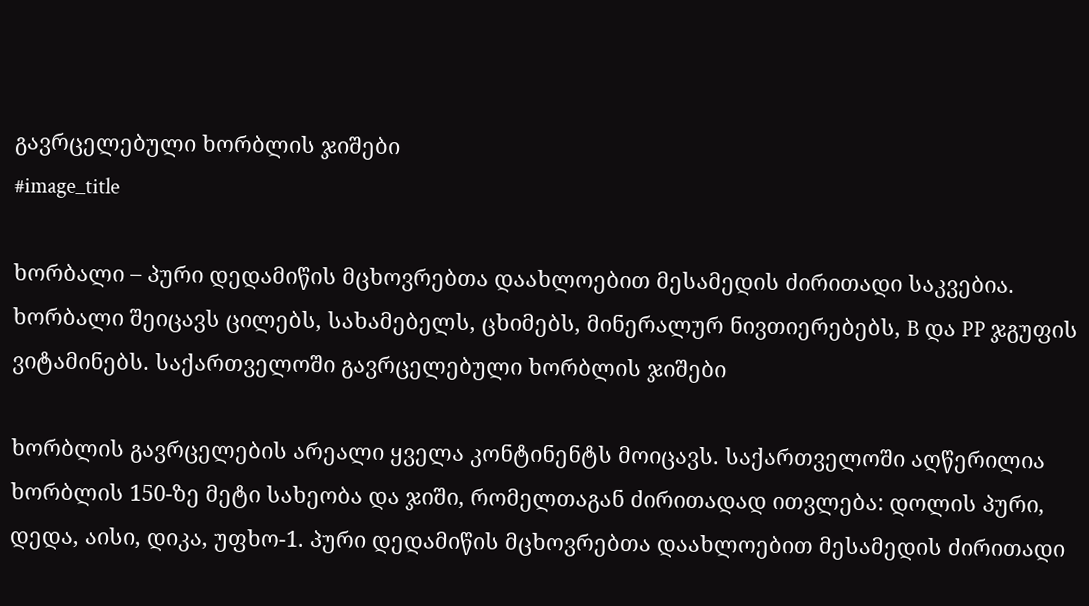გავრცელებული ხორბლის ჯიშები
#image_title

ხორბალი – პური დედამიწის მცხოვრებთა დაახლოებით მესამედის ძირითადი საკვებია. ხორბალი შეიცავს ცილებს, სახამებელს, ცხიმებს, მინერალურ ნივთიერებებს, B და PP ჯგუფის ვიტამინებს. საქართველოში გავრცელებული ხორბლის ჯიშები

ხორბლის გავრცელების არეალი ყველა კონტინენტს მოიცავს. საქართველოში აღწერილია ხორბლის 150-ზე მეტი სახეობა და ჯიში, რომელთაგან ძირითადად ითვლება: დოლის პური, დედა, აისი, დიკა, უფხო-1. პური დედამიწის მცხოვრებთა დაახლოებით მესამედის ძირითადი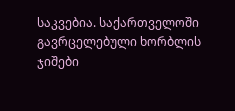საკვებია. საქართველოში გავრცელებული ხორბლის ჯიშები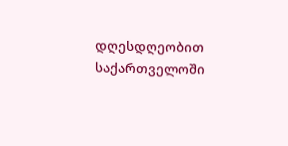დღესდღეობით საქართველოში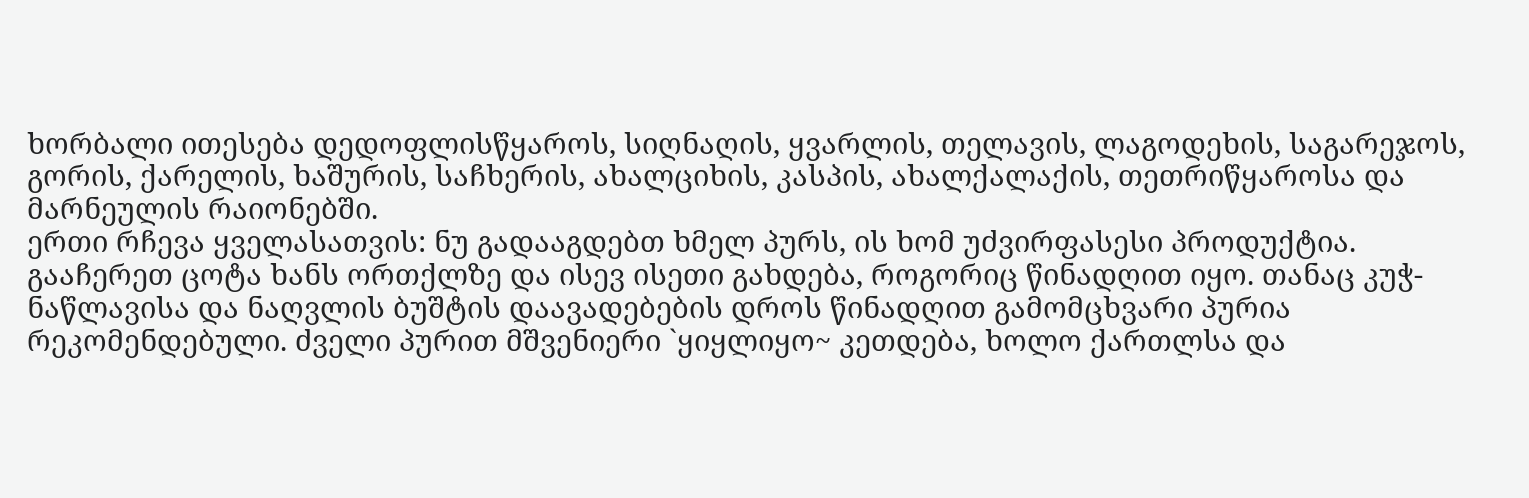ხორბალი ითესება დედოფლისწყაროს, სიღნაღის, ყვარლის, თელავის, ლაგოდეხის, საგარეჯოს, გორის, ქარელის, ხაშურის, საჩხერის, ახალციხის, კასპის, ახალქალაქის, თეთრიწყაროსა და მარნეულის რაიონებში.
ერთი რჩევა ყველასათვის: ნუ გადააგდებთ ხმელ პურს, ის ხომ უძვირფასესი პროდუქტია. გააჩერეთ ცოტა ხანს ორთქლზე და ისევ ისეთი გახდება, როგორიც წინადღით იყო. თანაც კუჭ-ნაწლავისა და ნაღვლის ბუშტის დაავადებების დროს წინადღით გამომცხვარი პურია რეკომენდებული. ძველი პურით მშვენიერი `ყიყლიყო~ კეთდება, ხოლო ქართლსა და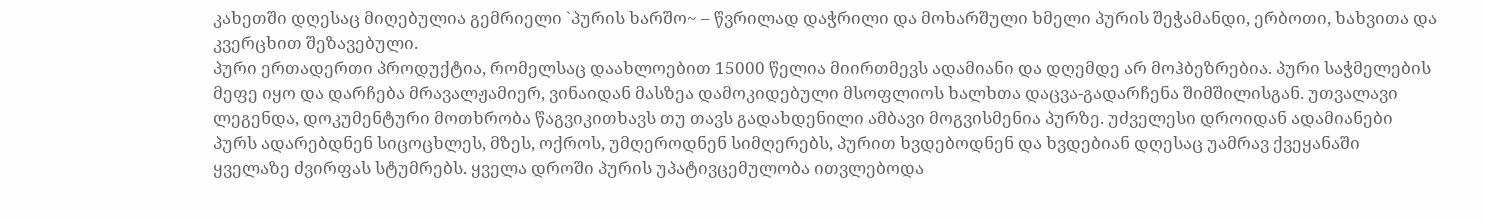კახეთში დღესაც მიღებულია გემრიელი `პურის ხარშო~ – წვრილად დაჭრილი და მოხარშული ხმელი პურის შეჭამანდი, ერბოთი, ხახვითა და კვერცხით შეზავებული.
პური ერთადერთი პროდუქტია, რომელსაც დაახლოებით 15000 წელია მიირთმევს ადამიანი და დღემდე არ მოჰბეზრებია. პური საჭმელების მეფე იყო და დარჩება მრავალჟამიერ, ვინაიდან მასზეა დამოკიდებული მსოფლიოს ხალხთა დაცვა-გადარჩენა შიმშილისგან. უთვალავი ლეგენდა, დოკუმენტური მოთხრობა წაგვიკითხავს თუ თავს გადახდენილი ამბავი მოგვისმენია პურზე. უძველესი დროიდან ადამიანები პურს ადარებდნენ სიცოცხლეს, მზეს, ოქროს, უმღეროდნენ სიმღერებს, პურით ხვდებოდნენ და ხვდებიან დღესაც უამრავ ქვეყანაში ყველაზე ძვირფას სტუმრებს. ყველა დროში პურის უპატივცემულობა ითვლებოდა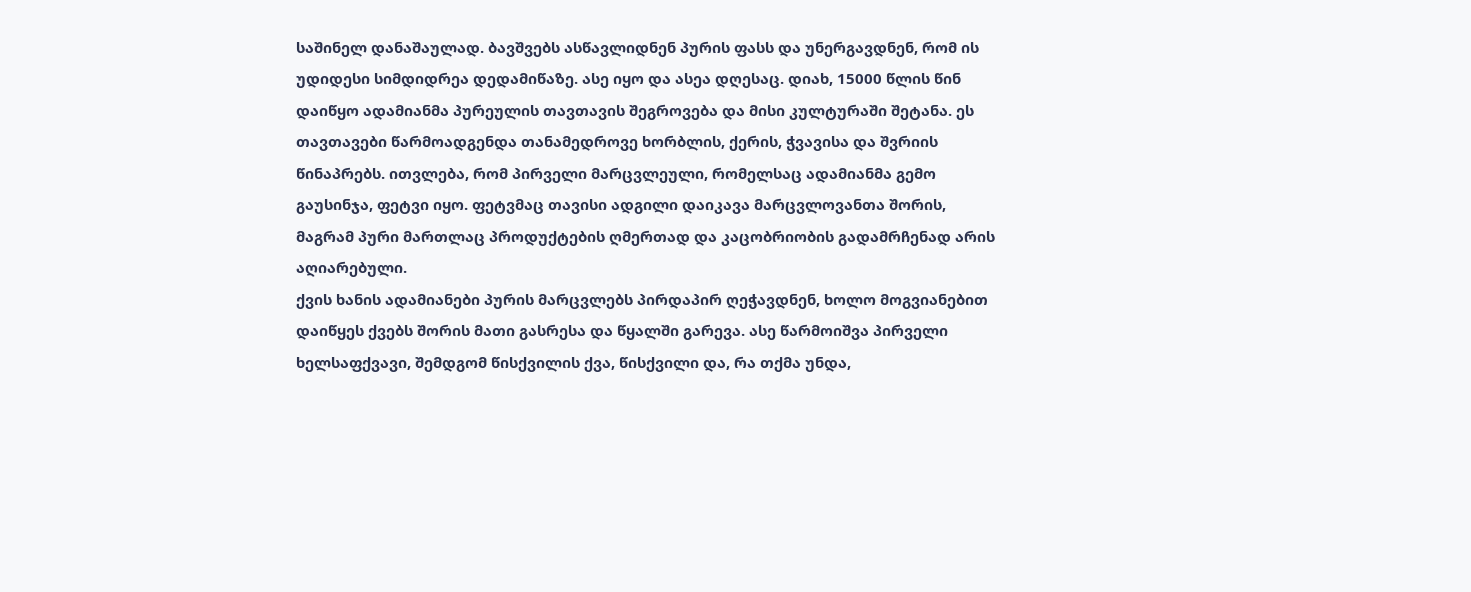საშინელ დანაშაულად. ბავშვებს ასწავლიდნენ პურის ფასს და უნერგავდნენ, რომ ის უდიდესი სიმდიდრეა დედამიწაზე. ასე იყო და ასეა დღესაც. დიახ, 15000 წლის წინ დაიწყო ადამიანმა პურეულის თავთავის შეგროვება და მისი კულტურაში შეტანა. ეს თავთავები წარმოადგენდა თანამედროვე ხორბლის, ქერის, ჭვავისა და შვრიის წინაპრებს. ითვლება, რომ პირველი მარცვლეული, რომელსაც ადამიანმა გემო გაუსინჯა, ფეტვი იყო. ფეტვმაც თავისი ადგილი დაიკავა მარცვლოვანთა შორის, მაგრამ პური მართლაც პროდუქტების ღმერთად და კაცობრიობის გადამრჩენად არის აღიარებული.
ქვის ხანის ადამიანები პურის მარცვლებს პირდაპირ ღეჭავდნენ, ხოლო მოგვიანებით დაიწყეს ქვებს შორის მათი გასრესა და წყალში გარევა. ასე წარმოიშვა პირველი ხელსაფქვავი, შემდგომ წისქვილის ქვა, წისქვილი და, რა თქმა უნდა,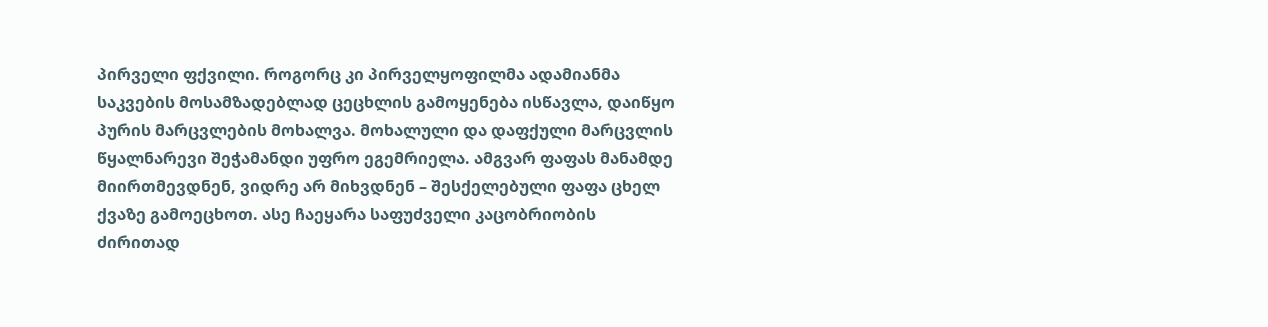პირველი ფქვილი. როგორც კი პირველყოფილმა ადამიანმა საკვების მოსამზადებლად ცეცხლის გამოყენება ისწავლა, დაიწყო პურის მარცვლების მოხალვა. მოხალული და დაფქული მარცვლის წყალნარევი შეჭამანდი უფრო ეგემრიელა. ამგვარ ფაფას მანამდე მიირთმევდნენ, ვიდრე არ მიხვდნენ – შესქელებული ფაფა ცხელ ქვაზე გამოეცხოთ. ასე ჩაეყარა საფუძველი კაცობრიობის ძირითად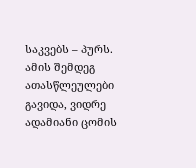საკვებს – პურს. ამის შემდეგ ათასწლეულები გავიდა, ვიდრე ადამიანი ცომის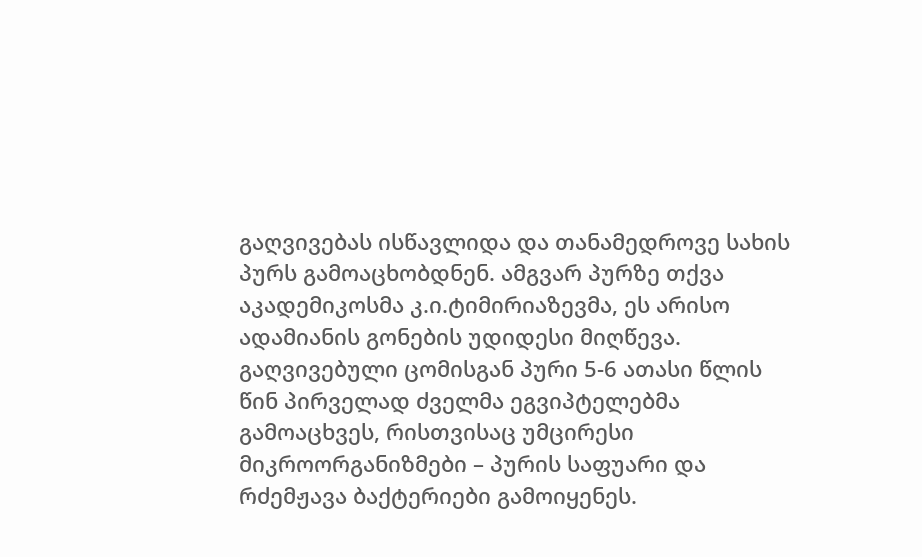გაღვივებას ისწავლიდა და თანამედროვე სახის პურს გამოაცხობდნენ. ამგვარ პურზე თქვა აკადემიკოსმა კ.ი.ტიმირიაზევმა, ეს არისო ადამიანის გონების უდიდესი მიღწევა.
გაღვივებული ცომისგან პური 5-6 ათასი წლის წინ პირველად ძველმა ეგვიპტელებმა გამოაცხვეს, რისთვისაც უმცირესი მიკროორგანიზმები – პურის საფუარი და რძემჟავა ბაქტერიები გამოიყენეს.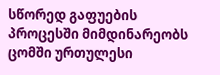სწორედ გაფუების პროცესში მიმდინარეობს ცომში ურთულესი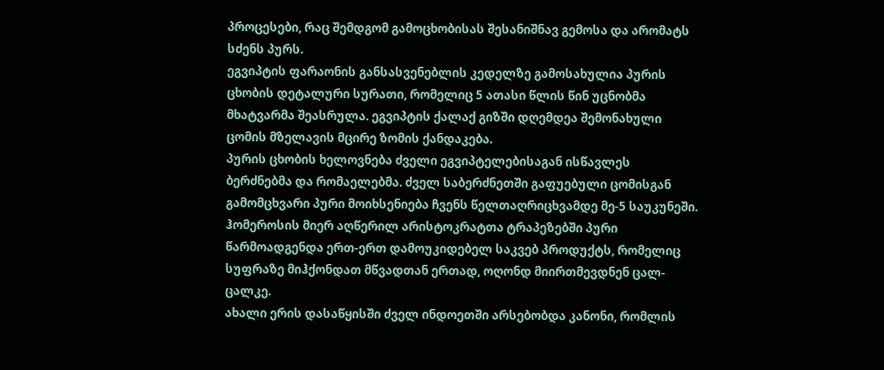პროცესები, რაც შემდგომ გამოცხობისას შესანიშნავ გემოსა და არომატს სძენს პურს.
ეგვიპტის ფარაონის განსასვენებლის კედელზე გამოსახულია პურის ცხობის დეტალური სურათი, რომელიც 5 ათასი წლის წინ უცნობმა მხატვარმა შეასრულა. ეგვიპტის ქალაქ გიზში დღემდეა შემონახული ცომის მზელავის მცირე ზომის ქანდაკება.
პურის ცხობის ხელოვნება ძველი ეგვიპტელებისაგან ისწავლეს ბერძნებმა და რომაელებმა. ძველ საბერძნეთში გაფუებული ცომისგან გამომცხვარი პური მოიხსენიება ჩვენს წელთაღრიცხვამდე მე-5 საუკუნეში.
ჰომეროსის მიერ აღწერილ არისტოკრატთა ტრაპეზებში პური წარმოადგენდა ერთ-ერთ დამოუკიდებელ საკვებ პროდუქტს, რომელიც სუფრაზე მიჰქონდათ მწვადთან ერთად, ოღონდ მიირთმევდნენ ცალ-ცალკე.
ახალი ერის დასაწყისში ძველ ინდოეთში არსებობდა კანონი, რომლის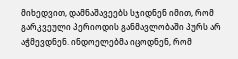მიხედვით, დამნაშავეებს სჯიდნენ იმით, რომ გარკვეული პერიოდის განმავლობაში პურს არ აჭმევდნენ. ინდოელებმა იცოდნენ, რომ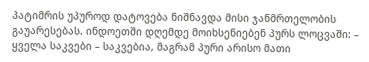პატიმრის უპუროდ დატოვება ნიშნავდა მისი ჯანმრთელობის გაუარესებას. ინდოეთში დღემდე მოიხსენიებენ პურს ლოცვაში: – ყველა საკვები – საკვებია, მაგრამ პური არისო მათი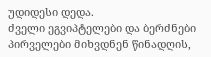უდიდესი დედა.
ძველი ეგვიპტელები და ბერძნები პირველები მიხვდნენ წინადღის,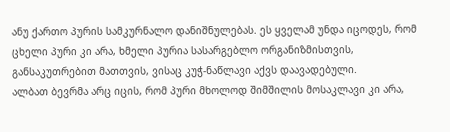ანუ ქართო პურის სამკურნალო დანიშნულებას. ეს ყველამ უნდა იცოდეს, რომ ცხელი პური კი არა, ხმელი პურია სასარგებლო ორგანიზმისთვის, განსაკუთრებით მათთვის, ვისაც კუჭ-ნაწლავი აქვს დაავადებული.
ალბათ ბევრმა არც იცის, რომ პური მხოლოდ შიმშილის მოსაკლავი კი არა,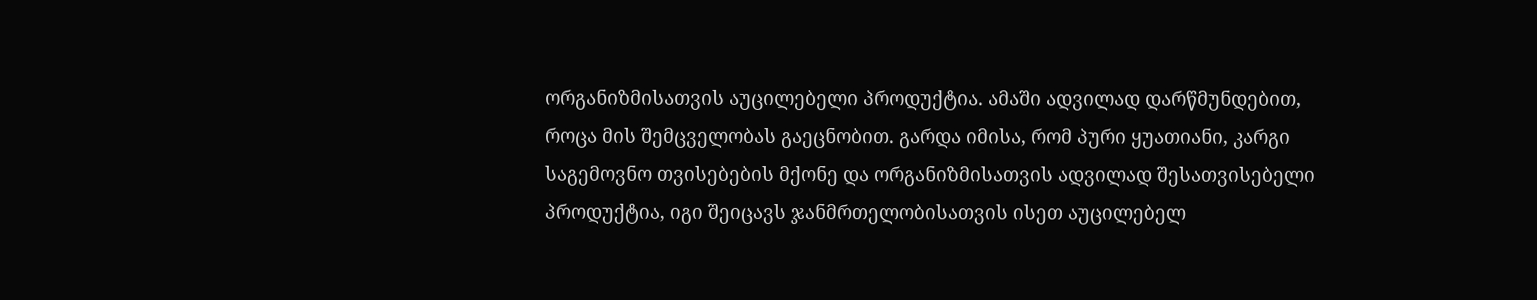ორგანიზმისათვის აუცილებელი პროდუქტია. ამაში ადვილად დარწმუნდებით, როცა მის შემცველობას გაეცნობით. გარდა იმისა, რომ პური ყუათიანი, კარგი საგემოვნო თვისებების მქონე და ორგანიზმისათვის ადვილად შესათვისებელი პროდუქტია, იგი შეიცავს ჯანმრთელობისათვის ისეთ აუცილებელ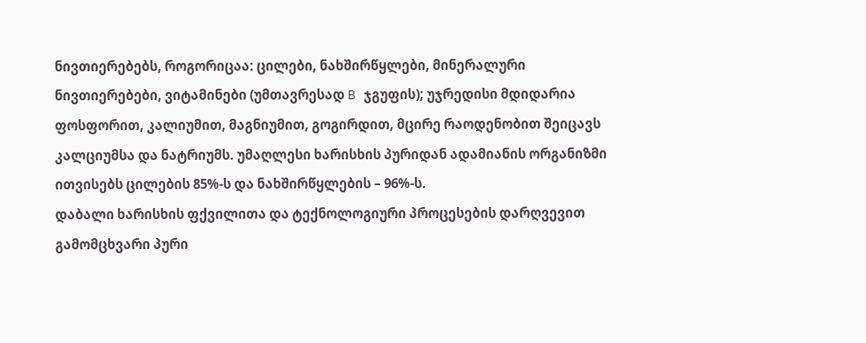ნივთიერებებს, როგორიცაა: ცილები, ნახშირწყლები, მინერალური ნივთიერებები, ვიტამინები (უმთავრესად B ჯგუფის); უჯრედისი მდიდარია ფოსფორით, კალიუმით, მაგნიუმით, გოგირდით, მცირე რაოდენობით შეიცავს კალციუმსა და ნატრიუმს. უმაღლესი ხარისხის პურიდან ადამიანის ორგანიზმი ითვისებს ცილების 85%-ს და ნახშირწყლების – 96%-ს.
დაბალი ხარისხის ფქვილითა და ტექნოლოგიური პროცესების დარღვევით გამომცხვარი პური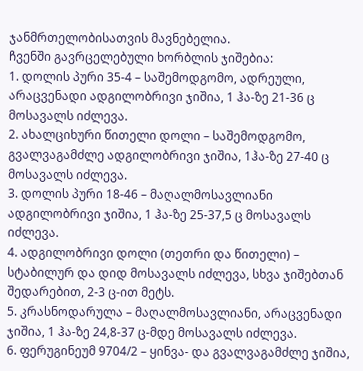ჯანმრთელობისათვის მავნებელია.
ჩვენში გავრცელებული ხორბლის ჯიშებია:
1. დოლის პური 35-4 – საშემოდგომო, ადრეული, არაცვენადი ადგილობრივი ჯიშია, 1 ჰა-ზე 21-36 ც მოსავალს იძლევა.
2. ახალციხური წითელი დოლი – საშემოდგომო, გვალვაგამძლე ადგილობრივი ჯიშია, 1ჰა-ზე 27-40 ც მოსავალს იძლევა.
3. დოლის პური 18-46 – მაღალმოსავლიანი ადგილობრივი ჯიშია, 1 ჰა-ზე 25-37,5 ც მოსავალს იძლევა.
4. ადგილობრივი დოლი (თეთრი და წითელი) – სტაბილურ და დიდ მოსავალს იძლევა, სხვა ჯიშებთან შედარებით, 2-3 ც-ით მეტს.
5. კრასნოდარულა – მაღალმოსავლიანი, არაცვენადი ჯიშია, 1 ჰა-ზე 24,8-37 ც-მდე მოსავალს იძლევა.
6. ფერუგინეუმ 9704/2 – ყინვა- და გვალვაგამძლე ჯიშია,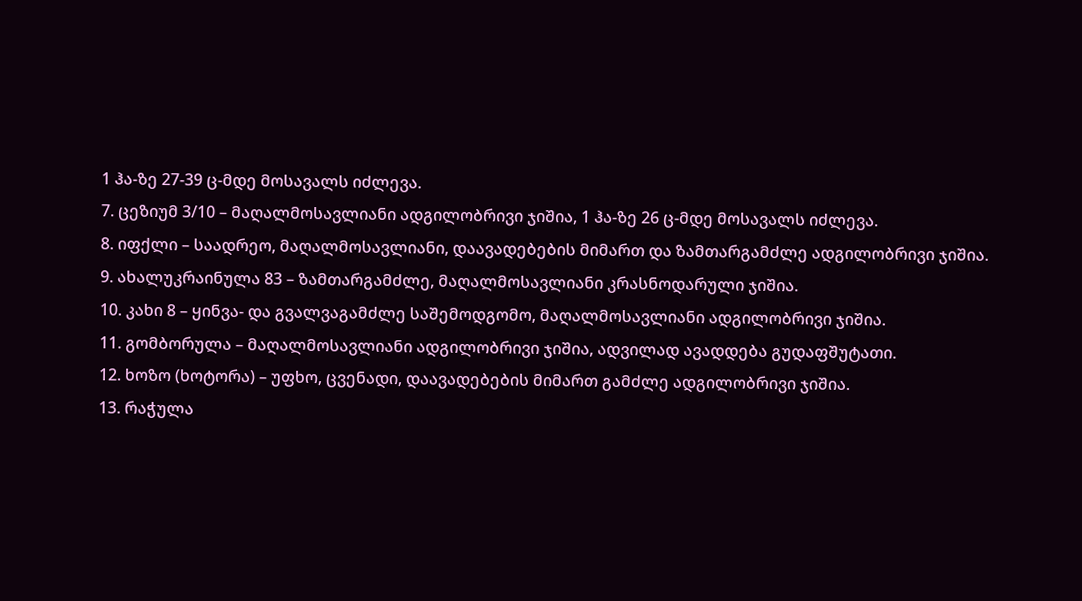1 ჰა-ზე 27-39 ც-მდე მოსავალს იძლევა.
7. ცეზიუმ 3/10 – მაღალმოსავლიანი ადგილობრივი ჯიშია, 1 ჰა-ზე 26 ც-მდე მოსავალს იძლევა.
8. იფქლი – საადრეო, მაღალმოსავლიანი, დაავადებების მიმართ და ზამთარგამძლე ადგილობრივი ჯიშია.
9. ახალუკრაინულა 83 – ზამთარგამძლე, მაღალმოსავლიანი კრასნოდარული ჯიშია.
10. კახი 8 – ყინვა- და გვალვაგამძლე საშემოდგომო, მაღალმოსავლიანი ადგილობრივი ჯიშია.
11. გომბორულა – მაღალმოსავლიანი ადგილობრივი ჯიშია, ადვილად ავადდება გუდაფშუტათი.
12. ხოზო (ხოტორა) – უფხო, ცვენადი, დაავადებების მიმართ გამძლე ადგილობრივი ჯიშია.
13. რაჭულა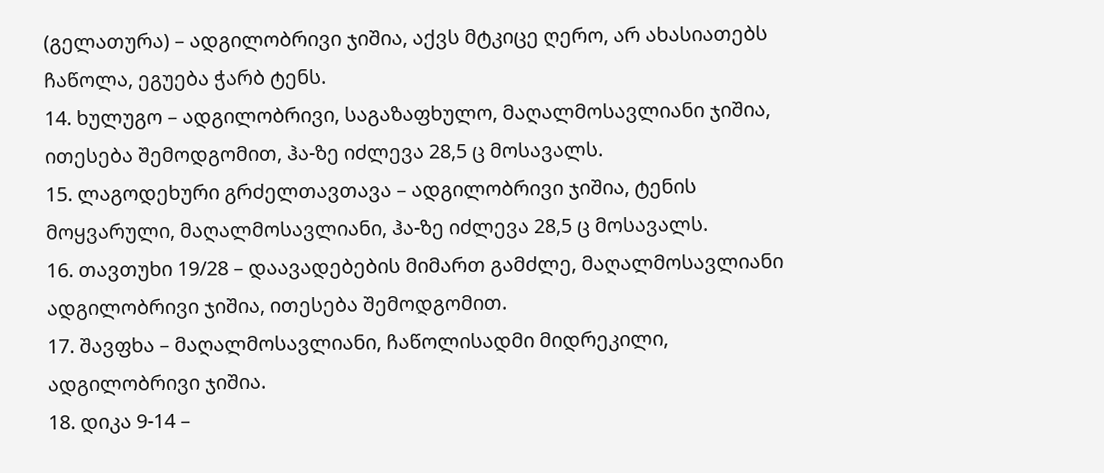(გელათურა) – ადგილობრივი ჯიშია, აქვს მტკიცე ღერო, არ ახასიათებს ჩაწოლა, ეგუება ჭარბ ტენს.
14. ხულუგო – ადგილობრივი, საგაზაფხულო, მაღალმოსავლიანი ჯიშია, ითესება შემოდგომით, ჰა-ზე იძლევა 28,5 ც მოსავალს.
15. ლაგოდეხური გრძელთავთავა – ადგილობრივი ჯიშია, ტენის მოყვარული, მაღალმოსავლიანი, ჰა-ზე იძლევა 28,5 ც მოსავალს.
16. თავთუხი 19/28 – დაავადებების მიმართ გამძლე, მაღალმოსავლიანი ადგილობრივი ჯიშია, ითესება შემოდგომით.
17. შავფხა – მაღალმოსავლიანი, ჩაწოლისადმი მიდრეკილი, ადგილობრივი ჯიშია.
18. დიკა 9-14 –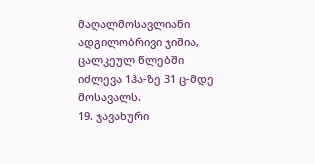მაღალმოსავლიანი ადგილობრივი ჯიშია, ცალკეულ წლებში იძლევა 1ჰა-ზე 31 ც-მდე მოსავალს.
19. ჯავახური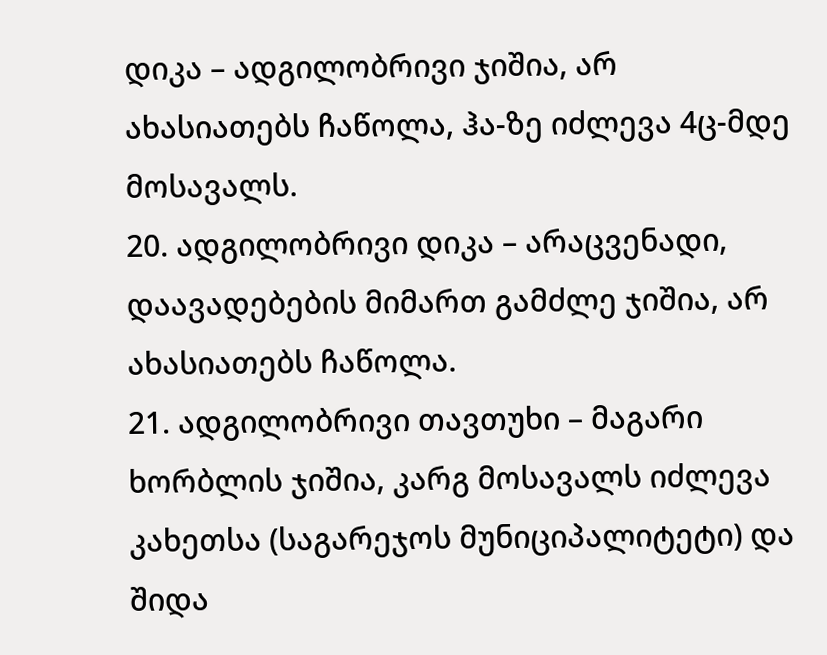დიკა – ადგილობრივი ჯიშია, არ ახასიათებს ჩაწოლა, ჰა-ზე იძლევა 4ც-მდე მოსავალს.
20. ადგილობრივი დიკა – არაცვენადი, დაავადებების მიმართ გამძლე ჯიშია, არ ახასიათებს ჩაწოლა.
21. ადგილობრივი თავთუხი – მაგარი ხორბლის ჯიშია, კარგ მოსავალს იძლევა კახეთსა (საგარეჯოს მუნიციპალიტეტი) და შიდა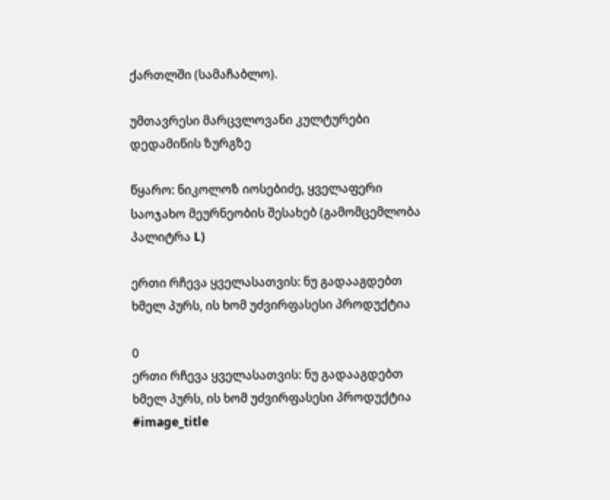ქართლში (სამაჩაბლო).

უმთავრესი მარცვლოვანი კულტურები დედამიწის ზურგზე

წყარო: ნიკოლოზ იოსებიძე, ყველაფერი საოჯახო მეურნეობის შესახებ (გამომცემლობა პალიტრა L)

ერთი რჩევა ყველასათვის: ნუ გადააგდებთ ხმელ პურს, ის ხომ უძვირფასესი პროდუქტია

0
ერთი რჩევა ყველასათვის: ნუ გადააგდებთ ხმელ პურს, ის ხომ უძვირფასესი პროდუქტია
#image_title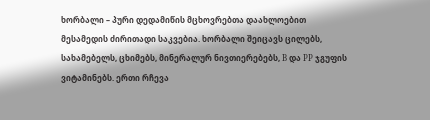ხორბალი – პური დედამიწის მცხოვრებთა დაახლოებით მესამედის ძირითადი საკვებია. ხორბალი შეიცავს ცილებს, სახამებელს, ცხიმებს, მინერალურ ნივთიერებებს, B და PP ჯგუფის ვიტამინებს. ერთი რჩევა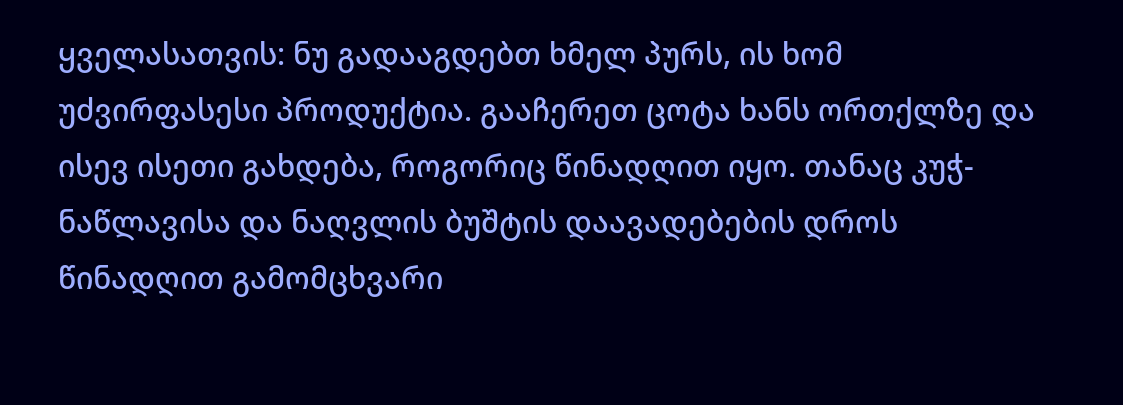ყველასათვის: ნუ გადააგდებთ ხმელ პურს, ის ხომ უძვირფასესი პროდუქტია. გააჩერეთ ცოტა ხანს ორთქლზე და ისევ ისეთი გახდება, როგორიც წინადღით იყო. თანაც კუჭ-ნაწლავისა და ნაღვლის ბუშტის დაავადებების დროს წინადღით გამომცხვარი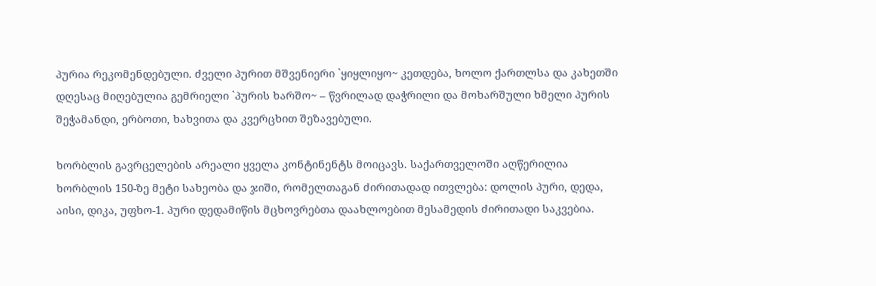პურია რეკომენდებული. ძველი პურით მშვენიერი `ყიყლიყო~ კეთდება, ხოლო ქართლსა და კახეთში დღესაც მიღებულია გემრიელი `პურის ხარშო~ – წვრილად დაჭრილი და მოხარშული ხმელი პურის შეჭამანდი, ერბოთი, ხახვითა და კვერცხით შეზავებული.

ხორბლის გავრცელების არეალი ყველა კონტინენტს მოიცავს. საქართველოში აღწერილია ხორბლის 150-ზე მეტი სახეობა და ჯიში, რომელთაგან ძირითადად ითვლება: დოლის პური, დედა, აისი, დიკა, უფხო-1. პური დედამიწის მცხოვრებთა დაახლოებით მესამედის ძირითადი საკვებია.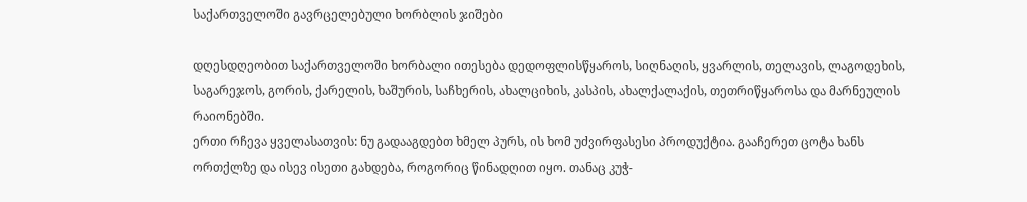საქართველოში გავრცელებული ხორბლის ჯიშები

დღესდღეობით საქართველოში ხორბალი ითესება დედოფლისწყაროს, სიღნაღის, ყვარლის, თელავის, ლაგოდეხის, საგარეჯოს, გორის, ქარელის, ხაშურის, საჩხერის, ახალციხის, კასპის, ახალქალაქის, თეთრიწყაროსა და მარნეულის რაიონებში.
ერთი რჩევა ყველასათვის: ნუ გადააგდებთ ხმელ პურს, ის ხომ უძვირფასესი პროდუქტია. გააჩერეთ ცოტა ხანს ორთქლზე და ისევ ისეთი გახდება, როგორიც წინადღით იყო. თანაც კუჭ-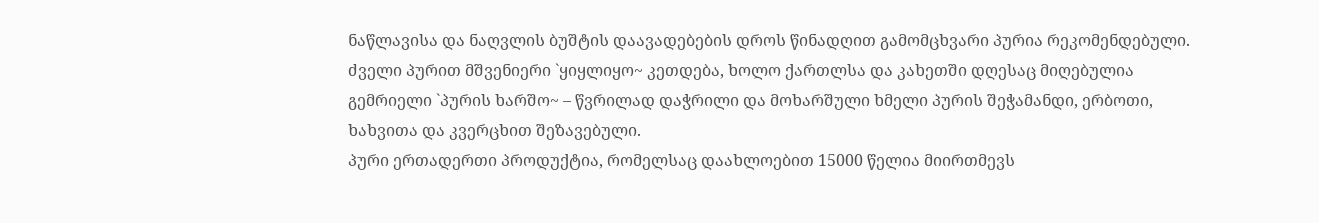ნაწლავისა და ნაღვლის ბუშტის დაავადებების დროს წინადღით გამომცხვარი პურია რეკომენდებული. ძველი პურით მშვენიერი `ყიყლიყო~ კეთდება, ხოლო ქართლსა და კახეთში დღესაც მიღებულია გემრიელი `პურის ხარშო~ – წვრილად დაჭრილი და მოხარშული ხმელი პურის შეჭამანდი, ერბოთი, ხახვითა და კვერცხით შეზავებული.
პური ერთადერთი პროდუქტია, რომელსაც დაახლოებით 15000 წელია მიირთმევს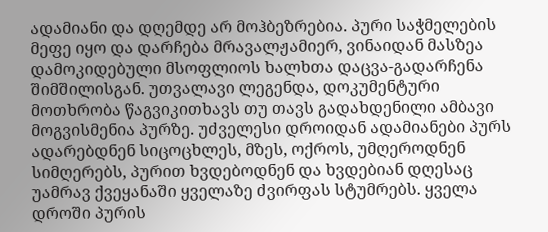ადამიანი და დღემდე არ მოჰბეზრებია. პური საჭმელების მეფე იყო და დარჩება მრავალჟამიერ, ვინაიდან მასზეა დამოკიდებული მსოფლიოს ხალხთა დაცვა-გადარჩენა შიმშილისგან. უთვალავი ლეგენდა, დოკუმენტური მოთხრობა წაგვიკითხავს თუ თავს გადახდენილი ამბავი მოგვისმენია პურზე. უძველესი დროიდან ადამიანები პურს ადარებდნენ სიცოცხლეს, მზეს, ოქროს, უმღეროდნენ სიმღერებს, პურით ხვდებოდნენ და ხვდებიან დღესაც უამრავ ქვეყანაში ყველაზე ძვირფას სტუმრებს. ყველა დროში პურის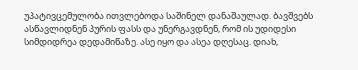უპატივცემულობა ითვლებოდა საშინელ დანაშაულად. ბავშვებს ასწავლიდნენ პურის ფასს და უნერგავდნენ, რომ ის უდიდესი სიმდიდრეა დედამიწაზე. ასე იყო და ასეა დღესაც. დიახ,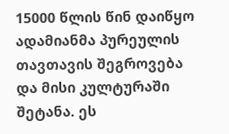15000 წლის წინ დაიწყო ადამიანმა პურეულის თავთავის შეგროვება და მისი კულტურაში შეტანა. ეს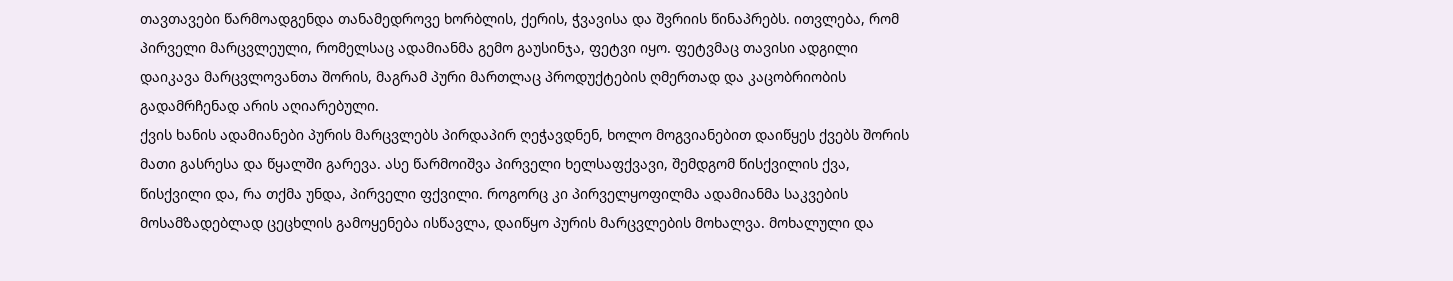თავთავები წარმოადგენდა თანამედროვე ხორბლის, ქერის, ჭვავისა და შვრიის წინაპრებს. ითვლება, რომ პირველი მარცვლეული, რომელსაც ადამიანმა გემო გაუსინჯა, ფეტვი იყო. ფეტვმაც თავისი ადგილი დაიკავა მარცვლოვანთა შორის, მაგრამ პური მართლაც პროდუქტების ღმერთად და კაცობრიობის გადამრჩენად არის აღიარებული.
ქვის ხანის ადამიანები პურის მარცვლებს პირდაპირ ღეჭავდნენ, ხოლო მოგვიანებით დაიწყეს ქვებს შორის მათი გასრესა და წყალში გარევა. ასე წარმოიშვა პირველი ხელსაფქვავი, შემდგომ წისქვილის ქვა, წისქვილი და, რა თქმა უნდა, პირველი ფქვილი. როგორც კი პირველყოფილმა ადამიანმა საკვების მოსამზადებლად ცეცხლის გამოყენება ისწავლა, დაიწყო პურის მარცვლების მოხალვა. მოხალული და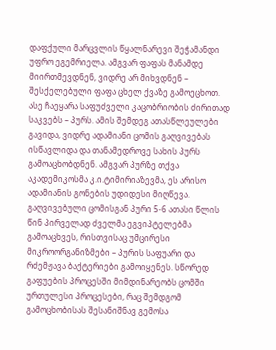დაფქული მარცვლის წყალნარევი შეჭამანდი უფრო ეგემრიელა. ამგვარ ფაფას მანამდე მიირთმევდნენ, ვიდრე არ მიხვდნენ – შესქელებული ფაფა ცხელ ქვაზე გამოეცხოთ. ასე ჩაეყარა საფუძველი კაცობრიობის ძირითად საკვებს – პურს. ამის შემდეგ ათასწლეულები გავიდა, ვიდრე ადამიანი ცომის გაღვივებას ისწავლიდა და თანამედროვე სახის პურს გამოაცხობდნენ. ამგვარ პურზე თქვა აკადემიკოსმა კ.ი.ტიმირიაზევმა, ეს არისო ადამიანის გონების უდიდესი მიღწევა.
გაღვივებული ცომისგან პური 5-6 ათასი წლის წინ პირველად ძველმა ეგვიპტელებმა გამოაცხვეს, რისთვისაც უმცირესი მიკროორგანიზმები – პურის საფუარი და რძემჟავა ბაქტერიები გამოიყენეს. სწორედ გაფუების პროცესში მიმდინარეობს ცომში ურთულესი პროცესები, რაც შემდგომ გამოცხობისას შესანიშნავ გემოსა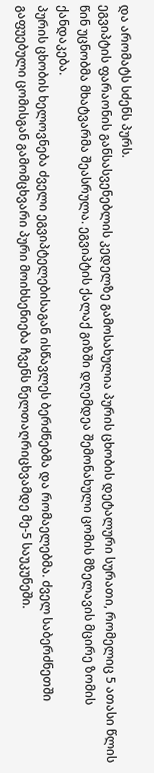და არომატს სძენს პურს.
ეგვიპტის ფარაონის განსასვენებლის კედელზე გამოსახულია პურის ცხობის დეტალური სურათი, რომელიც 5 ათასი წლის წინ უცნობმა მხატვარმა შეასრულა. ეგვიპტის ქალაქ გიზში დღემდეა შემონახული ცომის მზელავის მცირე ზომის ქანდაკება.
პურის ცხობის ხელოვნება ძველი ეგვიპტელებისაგან ისწავლეს ბერძნებმა და რომაელებმა. ძველ საბერძნეთში გაფუებული ცომისგან გამომცხვარი პური მოიხსენიება ჩვენს წელთაღრიცხვამდე მე-5 საუკუნეში.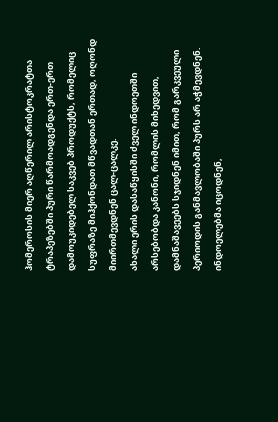ჰომეროსის მიერ აღწერილ არისტოკრატთა ტრაპეზებში პური წარმოადგენდა ერთ-ერთ დამოუკიდებელ საკვებ პროდუქტს, რომელიც სუფრაზე მიჰქონდათ მწვადთან ერთად, ოღონდ მიირთმევდნენ ცალ-ცალკე.
ახალი ერის დასაწყისში ძველ ინდოეთში არსებობდა კანონი, რომლის მიხედვით, დამნაშავეებს სჯიდნენ იმით, რომ გარკვეული პერიოდის განმავლობაში პურს არ აჭმევდნენ. ინდოელებმა იცოდნენ,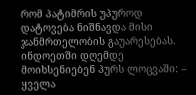რომ პატიმრის უპუროდ დატოვება ნიშნავდა მისი ჯანმრთელობის გაუარესებას. ინდოეთში დღემდე მოიხსენიებენ პურს ლოცვაში: – ყველა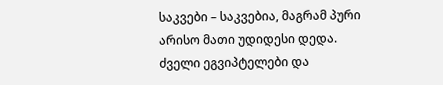საკვები – საკვებია, მაგრამ პური არისო მათი უდიდესი დედა.
ძველი ეგვიპტელები და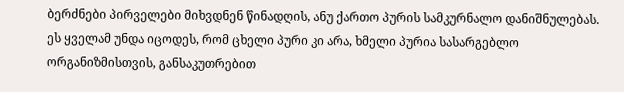ბერძნები პირველები მიხვდნენ წინადღის, ანუ ქართო პურის სამკურნალო დანიშნულებას. ეს ყველამ უნდა იცოდეს, რომ ცხელი პური კი არა, ხმელი პურია სასარგებლო ორგანიზმისთვის, განსაკუთრებით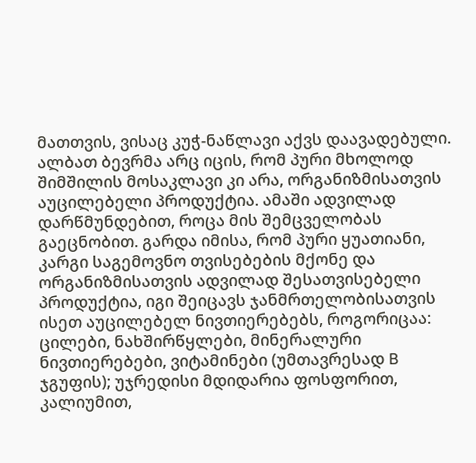მათთვის, ვისაც კუჭ-ნაწლავი აქვს დაავადებული.
ალბათ ბევრმა არც იცის, რომ პური მხოლოდ შიმშილის მოსაკლავი კი არა, ორგანიზმისათვის აუცილებელი პროდუქტია. ამაში ადვილად დარწმუნდებით, როცა მის შემცველობას გაეცნობით. გარდა იმისა, რომ პური ყუათიანი, კარგი საგემოვნო თვისებების მქონე და ორგანიზმისათვის ადვილად შესათვისებელი პროდუქტია, იგი შეიცავს ჯანმრთელობისათვის ისეთ აუცილებელ ნივთიერებებს, როგორიცაა: ცილები, ნახშირწყლები, მინერალური ნივთიერებები, ვიტამინები (უმთავრესად B ჯგუფის); უჯრედისი მდიდარია ფოსფორით, კალიუმით,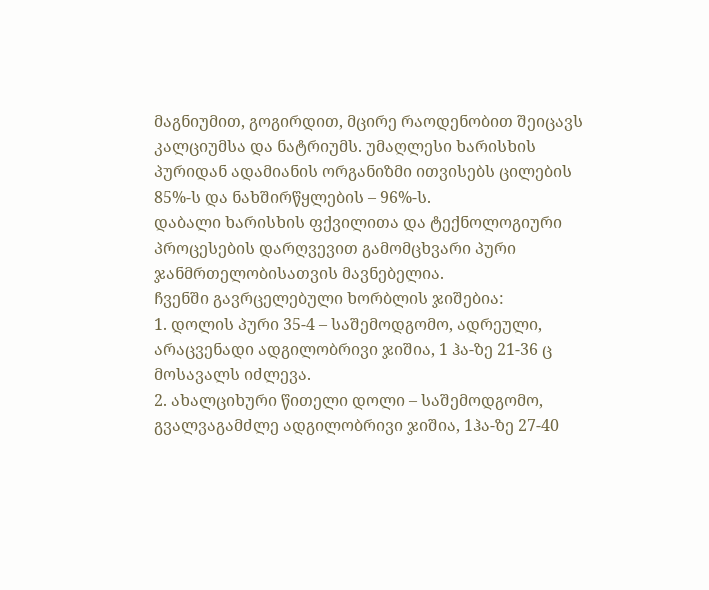მაგნიუმით, გოგირდით, მცირე რაოდენობით შეიცავს კალციუმსა და ნატრიუმს. უმაღლესი ხარისხის პურიდან ადამიანის ორგანიზმი ითვისებს ცილების 85%-ს და ნახშირწყლების – 96%-ს.
დაბალი ხარისხის ფქვილითა და ტექნოლოგიური პროცესების დარღვევით გამომცხვარი პური ჯანმრთელობისათვის მავნებელია.
ჩვენში გავრცელებული ხორბლის ჯიშებია:
1. დოლის პური 35-4 – საშემოდგომო, ადრეული, არაცვენადი ადგილობრივი ჯიშია, 1 ჰა-ზე 21-36 ც მოსავალს იძლევა.
2. ახალციხური წითელი დოლი – საშემოდგომო, გვალვაგამძლე ადგილობრივი ჯიშია, 1ჰა-ზე 27-40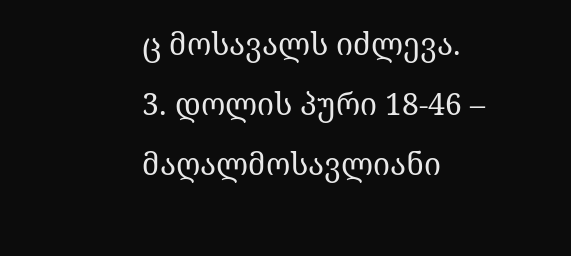ც მოსავალს იძლევა.
3. დოლის პური 18-46 – მაღალმოსავლიანი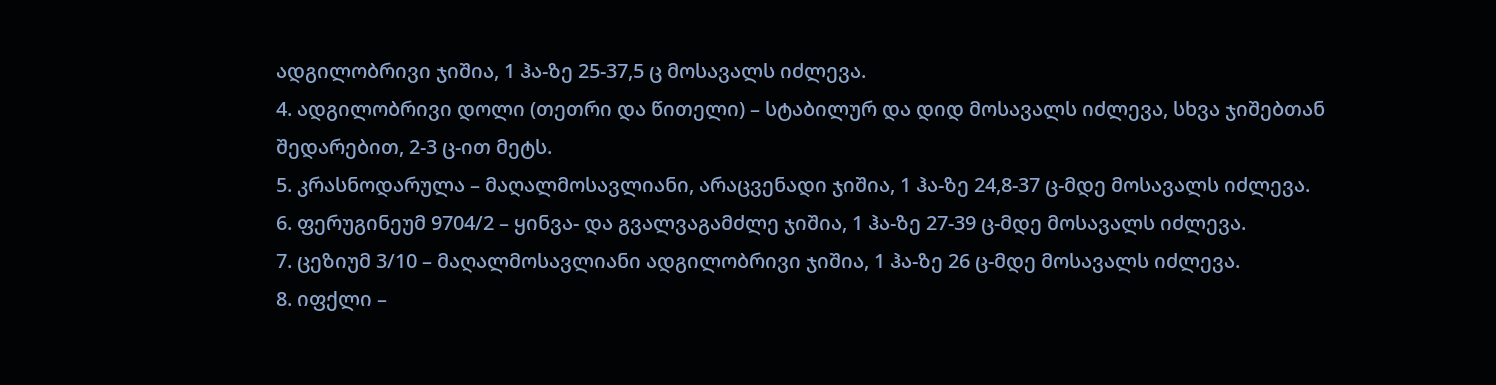ადგილობრივი ჯიშია, 1 ჰა-ზე 25-37,5 ც მოსავალს იძლევა.
4. ადგილობრივი დოლი (თეთრი და წითელი) – სტაბილურ და დიდ მოსავალს იძლევა, სხვა ჯიშებთან შედარებით, 2-3 ც-ით მეტს.
5. კრასნოდარულა – მაღალმოსავლიანი, არაცვენადი ჯიშია, 1 ჰა-ზე 24,8-37 ც-მდე მოსავალს იძლევა.
6. ფერუგინეუმ 9704/2 – ყინვა- და გვალვაგამძლე ჯიშია, 1 ჰა-ზე 27-39 ც-მდე მოსავალს იძლევა.
7. ცეზიუმ 3/10 – მაღალმოსავლიანი ადგილობრივი ჯიშია, 1 ჰა-ზე 26 ც-მდე მოსავალს იძლევა.
8. იფქლი –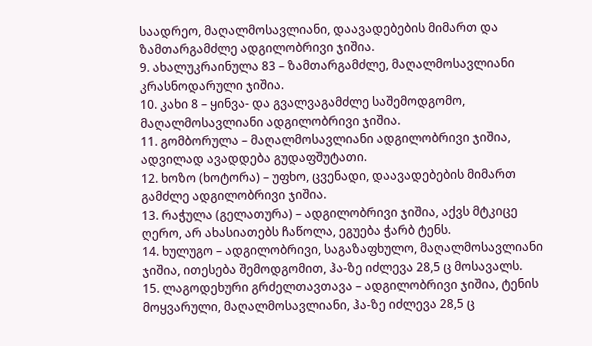საადრეო, მაღალმოსავლიანი, დაავადებების მიმართ და ზამთარგამძლე ადგილობრივი ჯიშია.
9. ახალუკრაინულა 83 – ზამთარგამძლე, მაღალმოსავლიანი კრასნოდარული ჯიშია.
10. კახი 8 – ყინვა- და გვალვაგამძლე საშემოდგომო, მაღალმოსავლიანი ადგილობრივი ჯიშია.
11. გომბორულა – მაღალმოსავლიანი ადგილობრივი ჯიშია, ადვილად ავადდება გუდაფშუტათი.
12. ხოზო (ხოტორა) – უფხო, ცვენადი, დაავადებების მიმართ გამძლე ადგილობრივი ჯიშია.
13. რაჭულა (გელათურა) – ადგილობრივი ჯიშია, აქვს მტკიცე ღერო, არ ახასიათებს ჩაწოლა, ეგუება ჭარბ ტენს.
14. ხულუგო – ადგილობრივი, საგაზაფხულო, მაღალმოსავლიანი ჯიშია, ითესება შემოდგომით, ჰა-ზე იძლევა 28,5 ც მოსავალს.
15. ლაგოდეხური გრძელთავთავა – ადგილობრივი ჯიშია, ტენის მოყვარული, მაღალმოსავლიანი, ჰა-ზე იძლევა 28,5 ც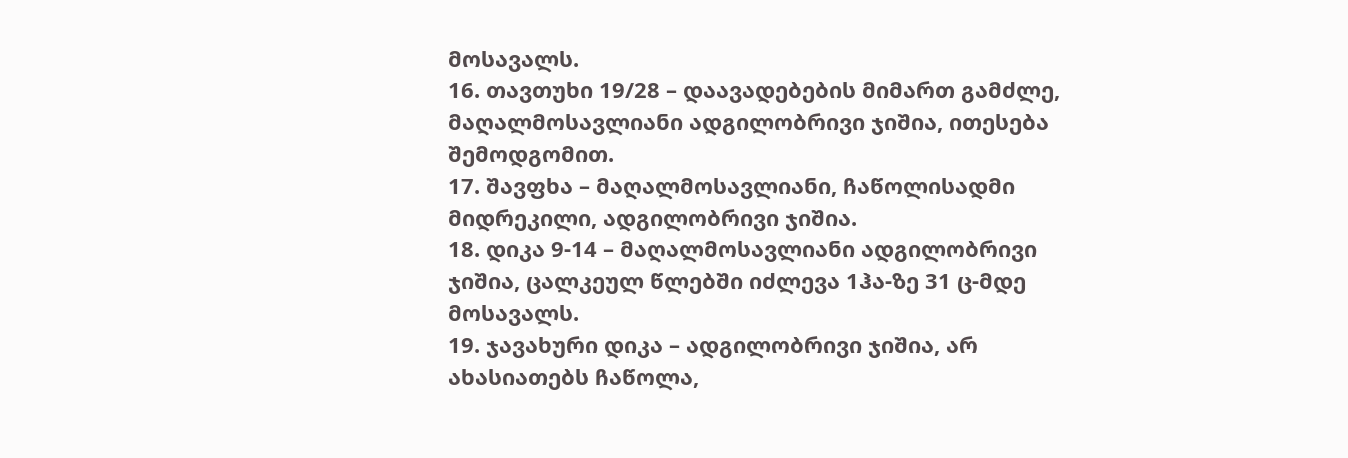მოსავალს.
16. თავთუხი 19/28 – დაავადებების მიმართ გამძლე, მაღალმოსავლიანი ადგილობრივი ჯიშია, ითესება შემოდგომით.
17. შავფხა – მაღალმოსავლიანი, ჩაწოლისადმი მიდრეკილი, ადგილობრივი ჯიშია.
18. დიკა 9-14 – მაღალმოსავლიანი ადგილობრივი ჯიშია, ცალკეულ წლებში იძლევა 1ჰა-ზე 31 ც-მდე მოსავალს.
19. ჯავახური დიკა – ადგილობრივი ჯიშია, არ ახასიათებს ჩაწოლა,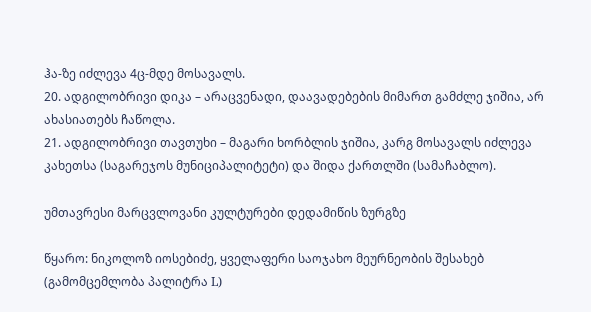ჰა-ზე იძლევა 4ც-მდე მოსავალს.
20. ადგილობრივი დიკა – არაცვენადი, დაავადებების მიმართ გამძლე ჯიშია, არ ახასიათებს ჩაწოლა.
21. ადგილობრივი თავთუხი – მაგარი ხორბლის ჯიშია, კარგ მოსავალს იძლევა კახეთსა (საგარეჯოს მუნიციპალიტეტი) და შიდა ქართლში (სამაჩაბლო).

უმთავრესი მარცვლოვანი კულტურები დედამიწის ზურგზე

წყარო: ნიკოლოზ იოსებიძე, ყველაფერი საოჯახო მეურნეობის შესახებ (გამომცემლობა პალიტრა L)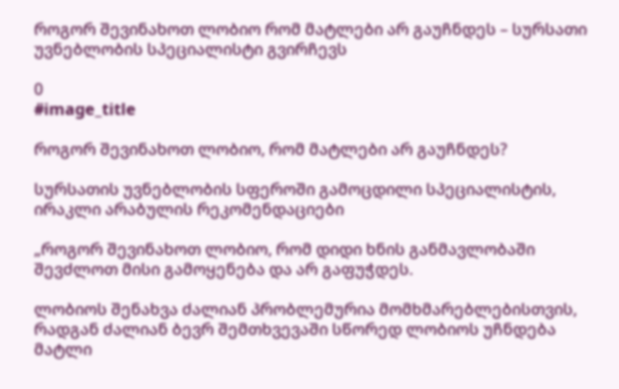როგორ შევინახოთ ლობიო რომ მატლები არ გაუჩნდეს – სურსათი უვნებლობის სპეციალისტი გვირჩევს

0
#image_title

როგორ შევინახოთ ლობიო, რომ მატლები არ გაუჩნდეს?

სურსათის უვნებლობის სფეროში გამოცდილი სპეციალისტის, ირაკლი არაბულის რეკომენდაციები

„როგორ შევინახოთ ლობიო, რომ დიდი ხნის განმავლობაში შევძლოთ მისი გამოყენება და არ გაფუჭდეს.

ლობიოს შენახვა ძალიან პრობლემურია მომხმარებლებისთვის, რადგან ძალიან ბევრ შემთხვევაში სწორედ ლობიოს უჩნდება მატლი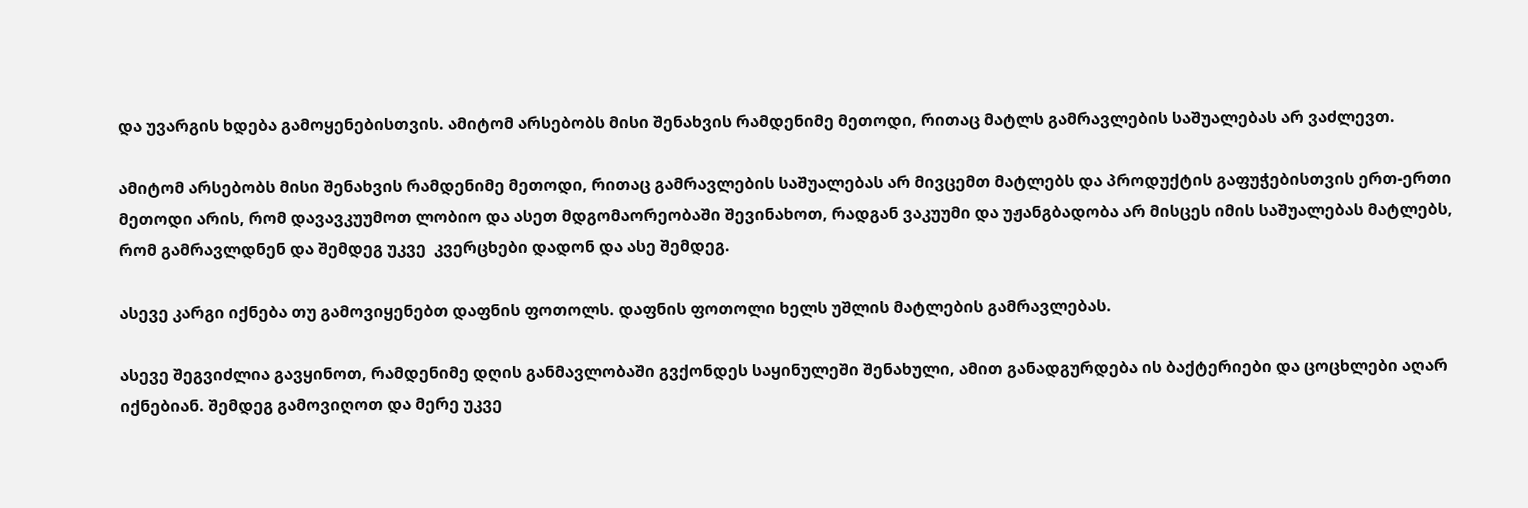და უვარგის ხდება გამოყენებისთვის. ამიტომ არსებობს მისი შენახვის რამდენიმე მეთოდი, რითაც მატლს გამრავლების საშუალებას არ ვაძლევთ.

ამიტომ არსებობს მისი შენახვის რამდენიმე მეთოდი, რითაც გამრავლების საშუალებას არ მივცემთ მატლებს და პროდუქტის გაფუჭებისთვის ერთ-ერთი მეთოდი არის, რომ დავავკუუმოთ ლობიო და ასეთ მდგომაორეობაში შევინახოთ, რადგან ვაკუუმი და უჟანგბადობა არ მისცეს იმის საშუალებას მატლებს, რომ გამრავლდნენ და შემდეგ უკვე  კვერცხები დადონ და ასე შემდეგ.

ასევე კარგი იქნება თუ გამოვიყენებთ დაფნის ფოთოლს. დაფნის ფოთოლი ხელს უშლის მატლების გამრავლებას.

ასევე შეგვიძლია გავყინოთ, რამდენიმე დღის განმავლობაში გვქონდეს საყინულეში შენახული, ამით განადგურდება ის ბაქტერიები და ცოცხლები აღარ იქნებიან. შემდეგ გამოვიღოთ და მერე უკვე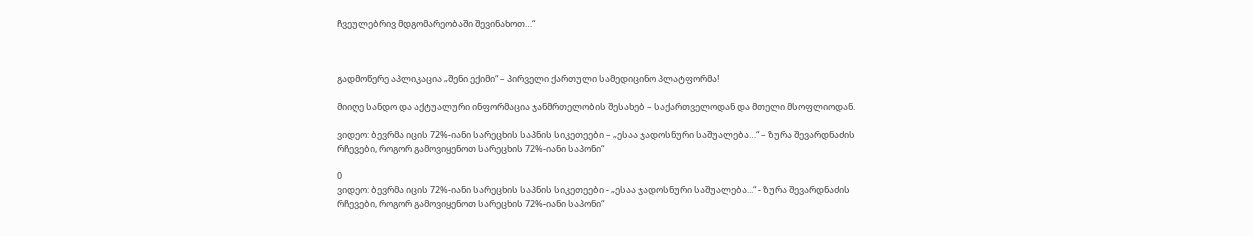ჩვეულებრივ მდგომარეობაში შევინახოთ…“



გადმოწერე აპლიკაცია „შენი ექიმი“ – პირველი ქართული სამედიცინო პლატფორმა!

მიიღე სანდო და აქტუალური ინფორმაცია ჯანმრთელობის შესახებ – საქართველოდან და მთელი მსოფლიოდან.

ვიდეო: ბევრმა იცის 72%-იანი სარეცხის საპნის სიკეთეები – „ესაა ჯადოსნური საშუალება…“ – ზურა შევარდნაძის რჩევები, როგორ გამოვიყენოთ სარეცხის 72%-იანი საპონი“

0
ვიდეო: ბევრმა იცის 72%-იანი სარეცხის საპნის სიკეთეები - „ესაა ჯადოსნური საშუალება...“ - ზურა შევარდნაძის რჩევები, როგორ გამოვიყენოთ სარეცხის 72%-იანი საპონი“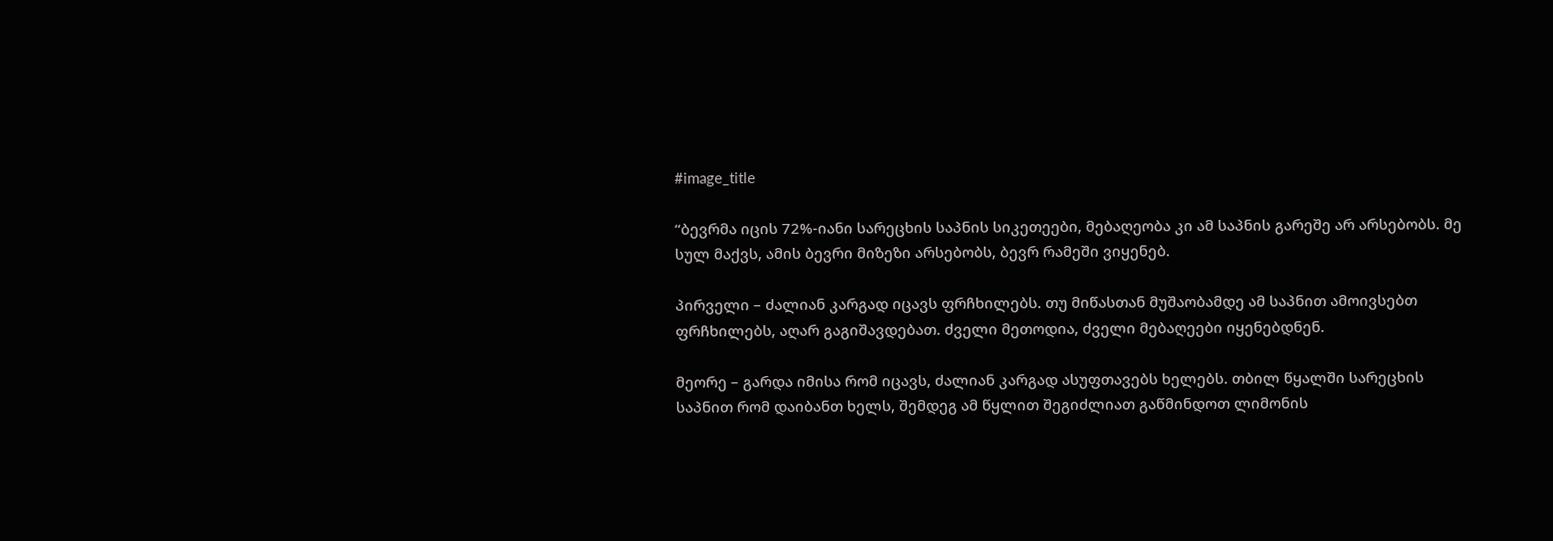#image_title

“ბევრმა იცის 72%-იანი სარეცხის საპნის სიკეთეები, მებაღეობა კი ამ საპნის გარეშე არ არსებობს. მე სულ მაქვს, ამის ბევრი მიზეზი არსებობს, ბევრ რამეში ვიყენებ.

პირველი – ძალიან კარგად იცავს ფრჩხილებს. თუ მიწასთან მუშაობამდე ამ საპნით ამოივსებთ ფრჩხილებს, აღარ გაგიშავდებათ. ძველი მეთოდია, ძველი მებაღეები იყენებდნენ.

მეორე – გარდა იმისა რომ იცავს, ძალიან კარგად ასუფთავებს ხელებს. თბილ წყალში სარეცხის საპნით რომ დაიბანთ ხელს, შემდეგ ამ წყლით შეგიძლიათ გაწმინდოთ ლიმონის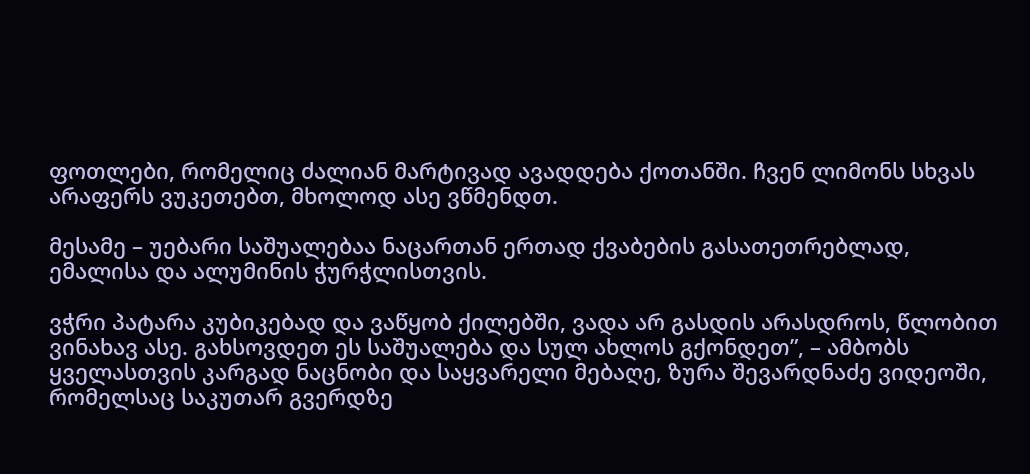ფოთლები, რომელიც ძალიან მარტივად ავადდება ქოთანში. ჩვენ ლიმონს სხვას არაფერს ვუკეთებთ, მხოლოდ ასე ვწმენდთ.

მესამე – უებარი საშუალებაა ნაცართან ერთად ქვაბების გასათეთრებლად, ემალისა და ალუმინის ჭურჭლისთვის.

ვჭრი პატარა კუბიკებად და ვაწყობ ქილებში, ვადა არ გასდის არასდროს, წლობით ვინახავ ასე. გახსოვდეთ ეს საშუალება და სულ ახლოს გქონდეთ”, – ამბობს ყველასთვის კარგად ნაცნობი და საყვარელი მებაღე, ზურა შევარდნაძე ვიდეოში, რომელსაც საკუთარ გვერდზე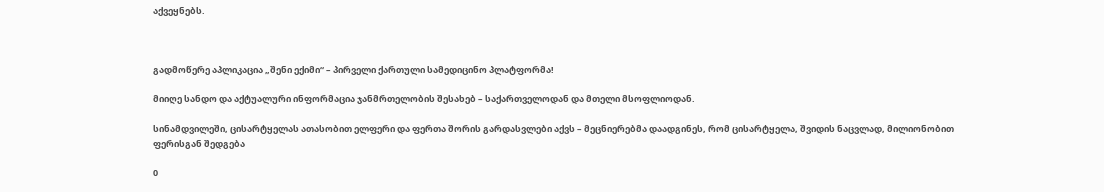აქვეყნებს.



გადმოწერე აპლიკაცია „შენი ექიმი“ – პირველი ქართული სამედიცინო პლატფორმა!

მიიღე სანდო და აქტუალური ინფორმაცია ჯანმრთელობის შესახებ – საქართველოდან და მთელი მსოფლიოდან.

სინამდვილეში, ცისარტყელას ათასობით ელფერი და ფერთა შორის გარდასვლები აქვს – მეცნიერებმა დაადგინეს, რომ ცისარტყელა, შვიდის ნაცვლად, მილიონობით ფერისგან შედგება

0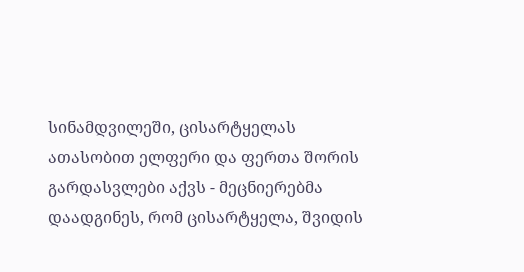სინამდვილეში, ცისარტყელას ათასობით ელფერი და ფერთა შორის გარდასვლები აქვს - მეცნიერებმა დაადგინეს, რომ ცისარტყელა, შვიდის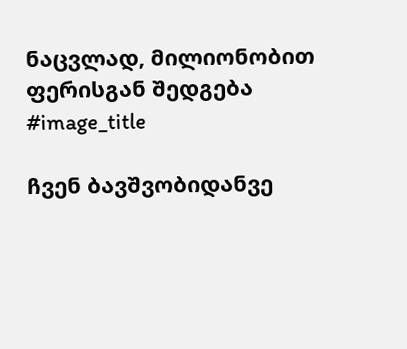ნაცვლად, მილიონობით ფერისგან შედგება
#image_title

ჩვენ ბავშვობიდანვე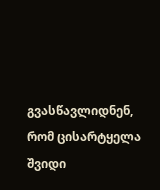გვასწავლიდნენ, რომ ცისარტყელა შვიდი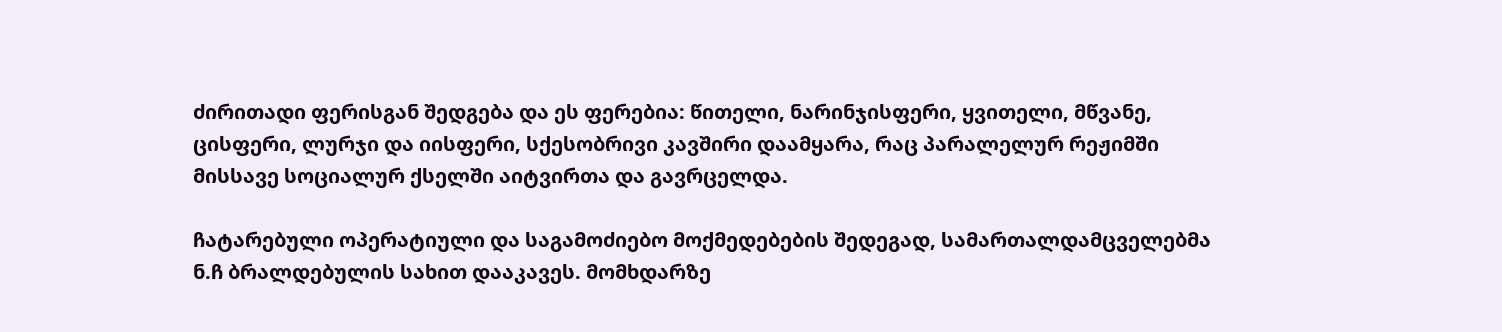ძირითადი ფერისგან შედგება და ეს ფერებია: წითელი, ნარინჯისფერი, ყვითელი, მწვანე, ცისფერი, ლურჯი და იისფერი, სქესობრივი კავშირი დაამყარა, რაც პარალელურ რეჟიმში მისსავე სოციალურ ქსელში აიტვირთა და გავრცელდა.

ჩატარებული ოპერატიული და საგამოძიებო მოქმედებების შედეგად, სამართალდამცველებმა ნ.ჩ ბრალდებულის სახით დააკავეს. მომხდარზე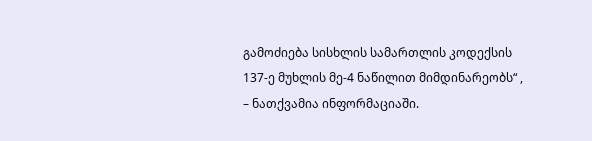გამოძიება სისხლის სამართლის კოდექსის 137-ე მუხლის მე-4 ნაწილით მიმდინარეობს“ , – ნათქვამია ინფორმაციაში.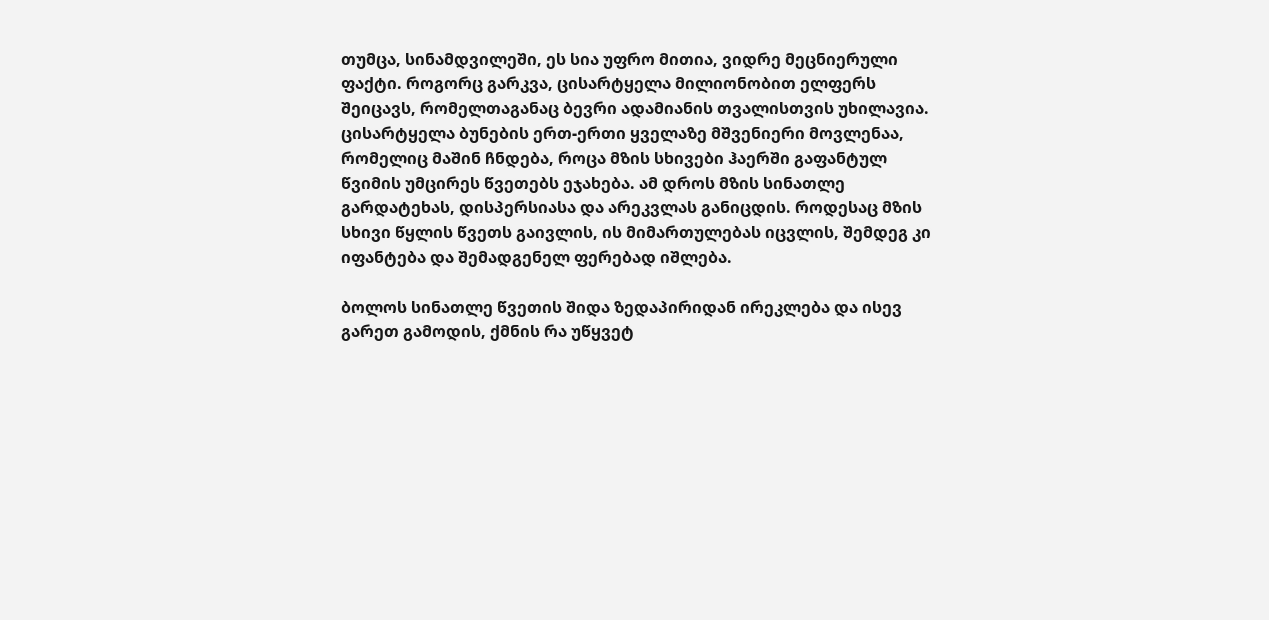თუმცა, სინამდვილეში, ეს სია უფრო მითია, ვიდრე მეცნიერული ფაქტი. როგორც გარკვა, ცისარტყელა მილიონობით ელფერს შეიცავს, რომელთაგანაც ბევრი ადამიანის თვალისთვის უხილავია. ცისარტყელა ბუნების ერთ-ერთი ყველაზე მშვენიერი მოვლენაა, რომელიც მაშინ ჩნდება, როცა მზის სხივები ჰაერში გაფანტულ წვიმის უმცირეს წვეთებს ეჯახება. ამ დროს მზის სინათლე გარდატეხას, დისპერსიასა და არეკვლას განიცდის. როდესაც მზის სხივი წყლის წვეთს გაივლის, ის მიმართულებას იცვლის, შემდეგ კი იფანტება და შემადგენელ ფერებად იშლება.

ბოლოს სინათლე წვეთის შიდა ზედაპირიდან ირეკლება და ისევ გარეთ გამოდის, ქმნის რა უწყვეტ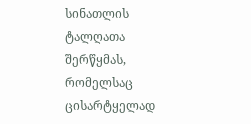სინათლის ტალღათა შერწყმას, რომელსაც ცისარტყელად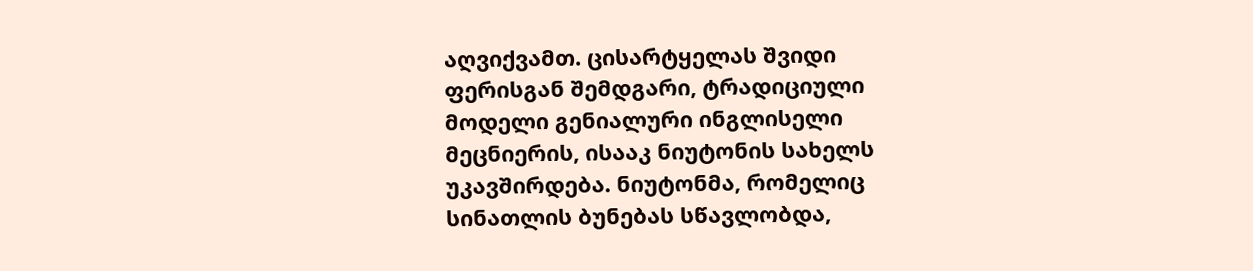აღვიქვამთ. ცისარტყელას შვიდი ფერისგან შემდგარი, ტრადიციული მოდელი გენიალური ინგლისელი მეცნიერის, ისააკ ნიუტონის სახელს უკავშირდება. ნიუტონმა, რომელიც სინათლის ბუნებას სწავლობდა,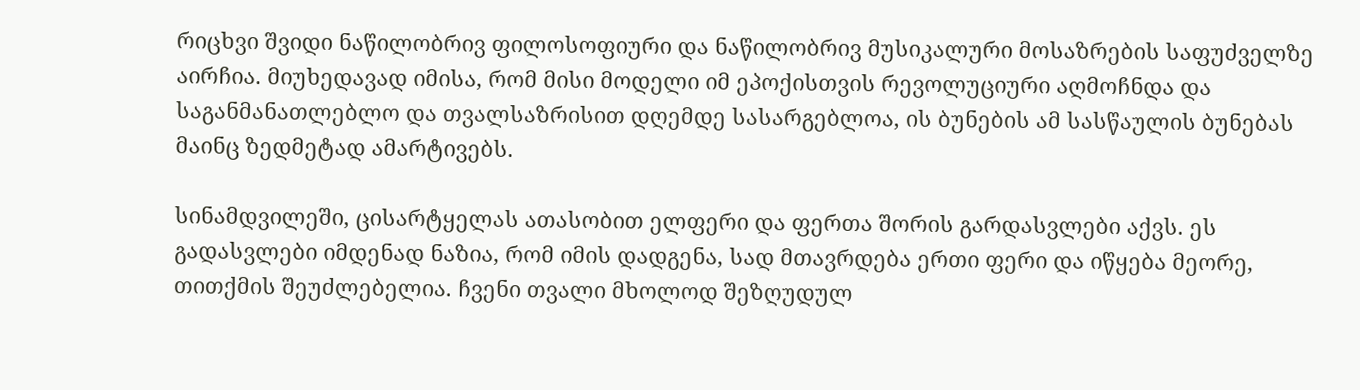რიცხვი შვიდი ნაწილობრივ ფილოსოფიური და ნაწილობრივ მუსიკალური მოსაზრების საფუძველზე აირჩია. მიუხედავად იმისა, რომ მისი მოდელი იმ ეპოქისთვის რევოლუციური აღმოჩნდა და საგანმანათლებლო და თვალსაზრისით დღემდე სასარგებლოა, ის ბუნების ამ სასწაულის ბუნებას მაინც ზედმეტად ამარტივებს.

სინამდვილეში, ცისარტყელას ათასობით ელფერი და ფერთა შორის გარდასვლები აქვს. ეს გადასვლები იმდენად ნაზია, რომ იმის დადგენა, სად მთავრდება ერთი ფერი და იწყება მეორე, თითქმის შეუძლებელია. ჩვენი თვალი მხოლოდ შეზღუდულ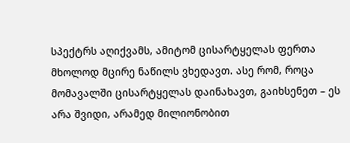სპექტრს აღიქვამს, ამიტომ ცისარტყელას ფერთა მხოლოდ მცირე ნაწილს ვხედავთ. ასე რომ, როცა მომავალში ცისარტყელას დაინახავთ, გაიხსენეთ – ეს არა შვიდი, არამედ მილიონობით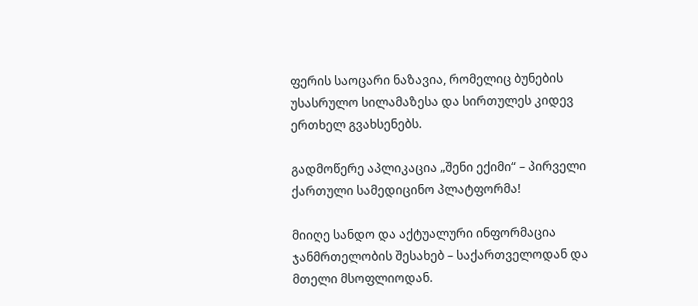ფერის საოცარი ნაზავია, რომელიც ბუნების უსასრულო სილამაზესა და სირთულეს კიდევ ერთხელ გვახსენებს.

გადმოწერე აპლიკაცია „შენი ექიმი“ – პირველი ქართული სამედიცინო პლატფორმა!

მიიღე სანდო და აქტუალური ინფორმაცია ჯანმრთელობის შესახებ – საქართველოდან და მთელი მსოფლიოდან.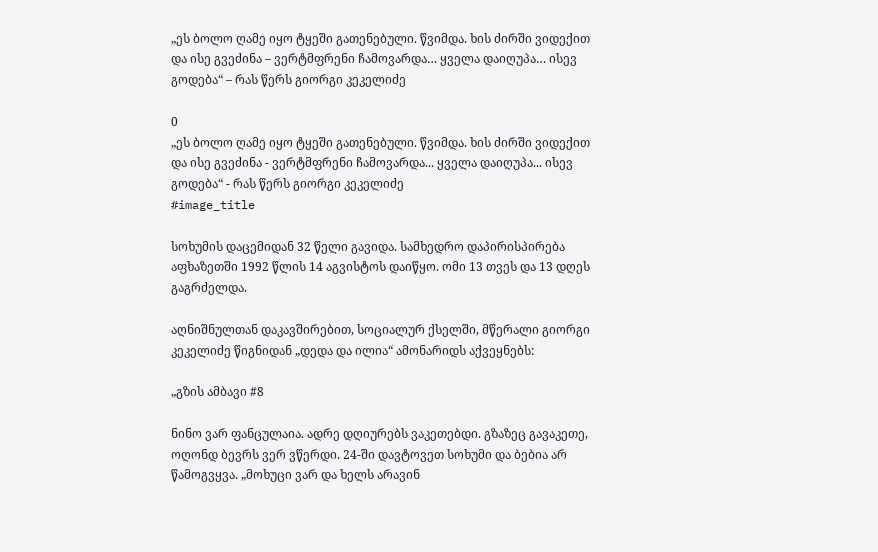„ეს ბოლო ღამე იყო ტყეში გათენებული. წვიმდა. ხის ძირში ვიდექით და ისე გვეძინა – ვერტმფრენი ჩამოვარდა… ყველა დაიღუპა… ისევ გოდება“ – რას წერს გიორგი კეკელიძე

0
„ეს ბოლო ღამე იყო ტყეში გათენებული. წვიმდა. ხის ძირში ვიდექით და ისე გვეძინა - ვერტმფრენი ჩამოვარდა... ყველა დაიღუპა... ისევ გოდება“ - რას წერს გიორგი კეკელიძე
#image_title

სოხუმის დაცემიდან 32 წელი გავიდა. სამხედრო დაპირისპირება აფხაზეთში 1992 წლის 14 აგვისტოს დაიწყო. ომი 13 თვეს და 13 დღეს გაგრძელდა.

აღნიშნულთან დაკავშირებით, სოციალურ ქსელში, მწერალი გიორგი კეკელიძე წიგნიდან „დედა და ილია“ ამონარიდს აქვეყნებს:

„გზის ამბავი #8

ნინო ვარ ფანცულაია. ადრე დღიურებს ვაკეთებდი. გზაზეც გავაკეთე, ოღონდ ბევრს ვერ ვწერდი. 24-ში დავტოვეთ სოხუმი და ბებია არ წამოგვყვა. „მოხუცი ვარ და ხელს არავინ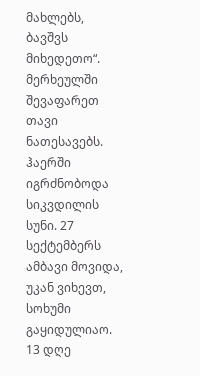მახლებს, ბავშვს მიხედეთო“. მერხეულში შევაფარეთ თავი ნათესავებს. ჰაერში იგრძნობოდა სიკვდილის სუნი. 27 სექტემბერს ამბავი მოვიდა, უკან ვიხევთ, სოხუმი გაყიდულიაო. 13 დღე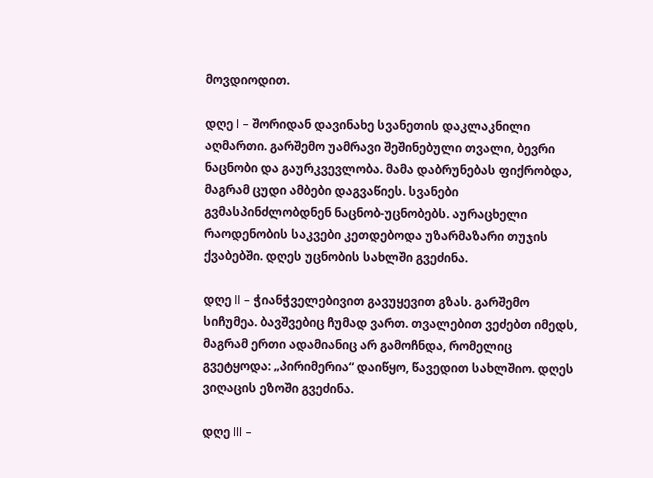მოვდიოდით.

დღე l – შორიდან დავინახე სვანეთის დაკლაკნილი აღმართი. გარშემო უამრავი შეშინებული თვალი, ბევრი ნაცნობი და გაურკვევლობა. მამა დაბრუნებას ფიქრობდა, მაგრამ ცუდი ამბები დაგვაწიეს. სვანები გვმასპინძლობდნენ ნაცნობ-უცნობებს. აურაცხელი რაოდენობის საკვები კეთდებოდა უზარმაზარი თუჯის ქვაბებში. დღეს უცნობის სახლში გვეძინა.

დღე ll – ჭიანჭველებივით გავუყევით გზას. გარშემო სიჩუმეა. ბავშვებიც ჩუმად ვართ. თვალებით ვეძებთ იმედს, მაგრამ ერთი ადამიანიც არ გამოჩნდა, რომელიც გვეტყოდა: „პირიმერია“ დაიწყო, წავედით სახლშიო. დღეს ვიღაცის ეზოში გვეძინა.

დღე lll –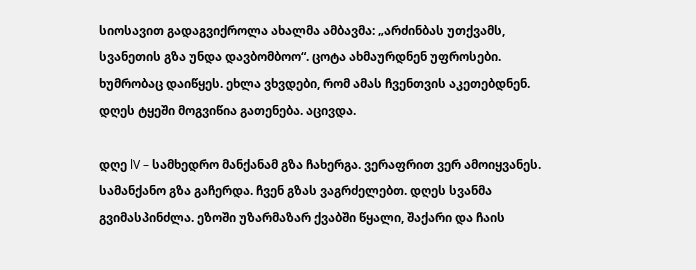სიოსავით გადაგვიქროლა ახალმა ამბავმა: „არძინბას უთქვამს, სვანეთის გზა უნდა დავბომბოო“. ცოტა ახმაურდნენ უფროსები. ხუმრობაც დაიწყეს. ეხლა ვხვდები, რომ ამას ჩვენთვის აკეთებდნენ. დღეს ტყეში მოგვიწია გათენება. აცივდა.

დღე lV – სამხედრო მანქანამ გზა ჩახერგა. ვერაფრით ვერ ამოიყვანეს. სამანქანო გზა გაჩერდა. ჩვენ გზას ვაგრძელებთ. დღეს სვანმა გვიმასპინძლა. ეზოში უზარმაზარ ქვაბში წყალი, შაქარი და ჩაის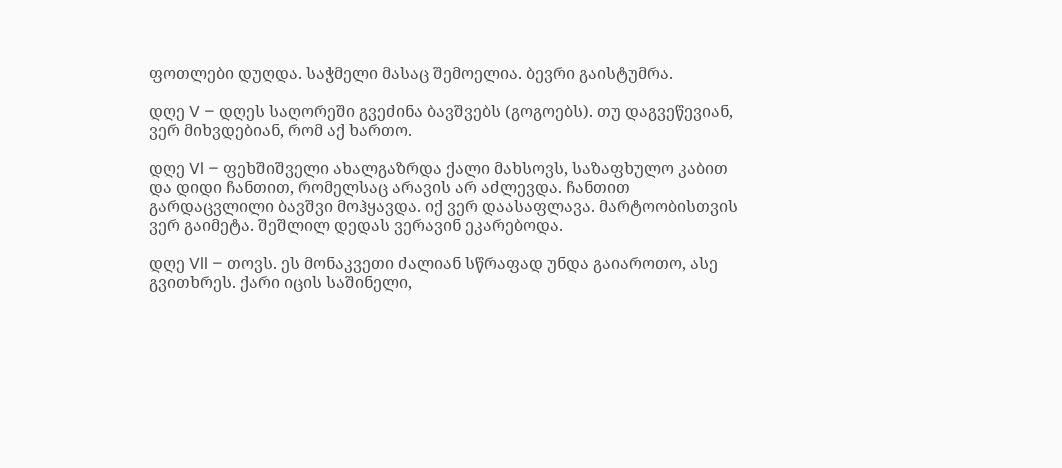ფოთლები დუღდა. საჭმელი მასაც შემოელია. ბევრი გაისტუმრა.

დღე V – დღეს საღორეში გვეძინა ბავშვებს (გოგოებს). თუ დაგვეწევიან, ვერ მიხვდებიან, რომ აქ ხართო.

დღე Vl – ფეხშიშველი ახალგაზრდა ქალი მახსოვს, საზაფხულო კაბით და დიდი ჩანთით, რომელსაც არავის არ აძლევდა. ჩანთით გარდაცვლილი ბავშვი მოჰყავდა. იქ ვერ დაასაფლავა. მარტოობისთვის ვერ გაიმეტა. შეშლილ დედას ვერავინ ეკარებოდა.

დღე Vll – თოვს. ეს მონაკვეთი ძალიან სწრაფად უნდა გაიაროთო, ასე გვითხრეს. ქარი იცის საშინელი,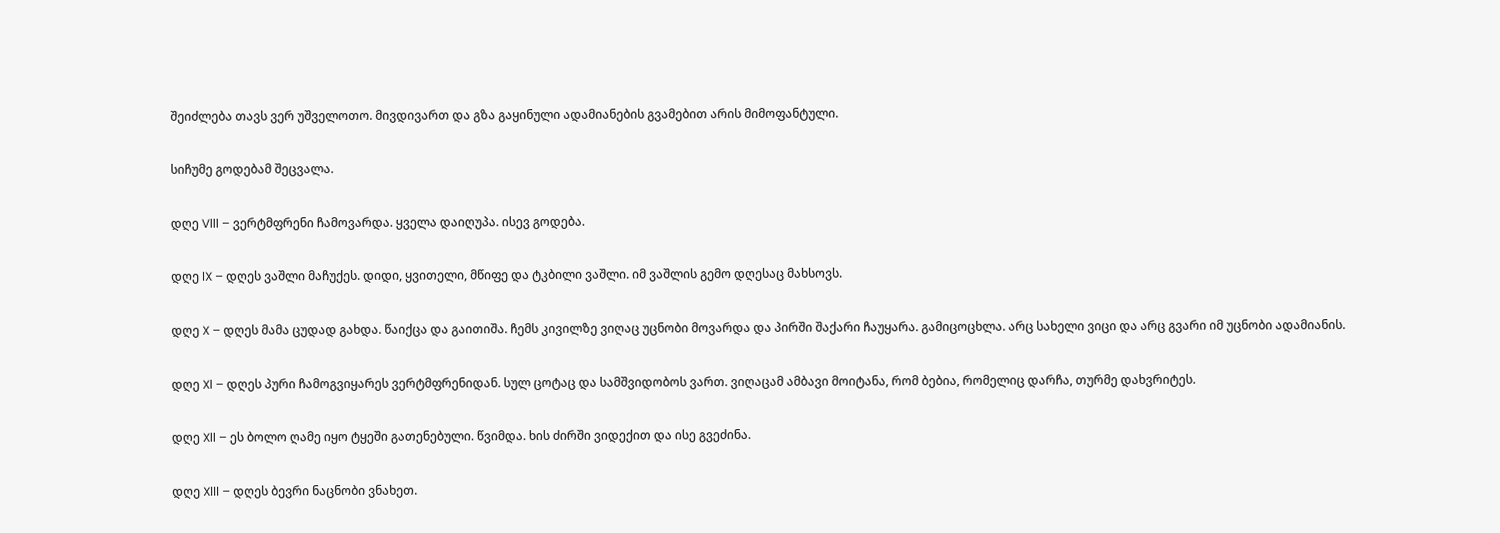შეიძლება თავს ვერ უშველოთო. მივდივართ და გზა გაყინული ადამიანების გვამებით არის მიმოფანტული.

სიჩუმე გოდებამ შეცვალა.

დღე Vlll – ვერტმფრენი ჩამოვარდა. ყველა დაიღუპა. ისევ გოდება.

დღე lX – დღეს ვაშლი მაჩუქეს. დიდი, ყვითელი, მწიფე და ტკბილი ვაშლი. იმ ვაშლის გემო დღესაც მახსოვს.

დღე X – დღეს მამა ცუდად გახდა. წაიქცა და გაითიშა. ჩემს კივილზე ვიღაც უცნობი მოვარდა და პირში შაქარი ჩაუყარა. გამიცოცხლა. არც სახელი ვიცი და არც გვარი იმ უცნობი ადამიანის.

დღე Xl – დღეს პური ჩამოგვიყარეს ვერტმფრენიდან. სულ ცოტაც და სამშვიდობოს ვართ. ვიღაცამ ამბავი მოიტანა, რომ ბებია, რომელიც დარჩა, თურმე დახვრიტეს.

დღე Xll – ეს ბოლო ღამე იყო ტყეში გათენებული. წვიმდა. ხის ძირში ვიდექით და ისე გვეძინა.

დღე Xlll – დღეს ბევრი ნაცნობი ვნახეთ.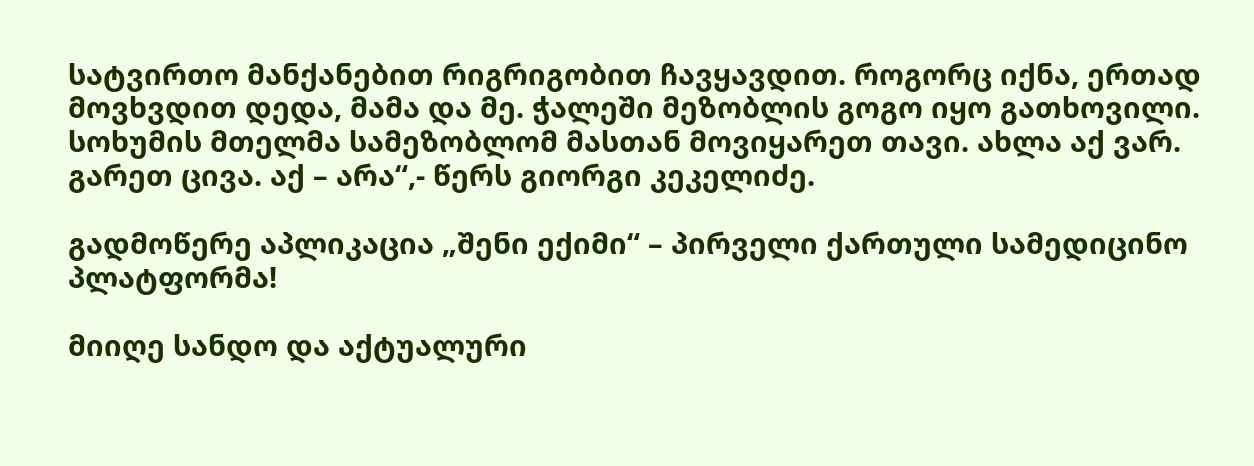სატვირთო მანქანებით რიგრიგობით ჩავყავდით. როგორც იქნა, ერთად მოვხვდით დედა, მამა და მე. ჭალეში მეზობლის გოგო იყო გათხოვილი. სოხუმის მთელმა სამეზობლომ მასთან მოვიყარეთ თავი. ახლა აქ ვარ. გარეთ ცივა. აქ – არა“,- წერს გიორგი კეკელიძე.

გადმოწერე აპლიკაცია „შენი ექიმი“ – პირველი ქართული სამედიცინო პლატფორმა!

მიიღე სანდო და აქტუალური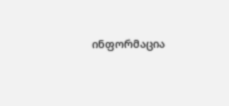ინფორმაცია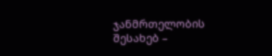ჯანმრთელობის შესახებ –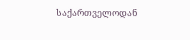საქართველოდან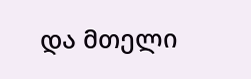და მთელი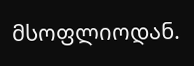მსოფლიოდან.